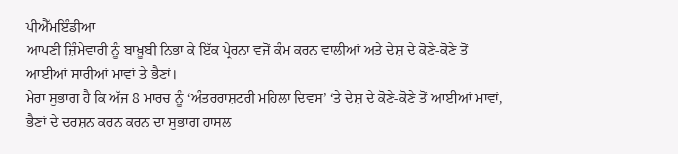ਪੀਐੱਮਇੰਡੀਆ
ਆਪਣੀ ਜ਼ਿੰਮੇਵਾਰੀ ਨੂੰ ਬਾਖ਼ੂਬੀ ਨਿਭਾ ਕੇ ਇੱਕ ਪ੍ਰੇਰਨਾ ਵਜੋਂ ਕੰਮ ਕਰਨ ਵਾਲੀਆਂ ਅਤੇ ਦੇਸ਼ ਦੇ ਕੋਣੇ-ਕੋਣੇ ਤੋਂ ਆਈਆਂ ਸਾਰੀਆਂ ਮਾਵਾਂ ਤੇ ਭੈਣਾਂ।
ਮੇਰਾ ਸੁਭਾਗ ਹੈ ਕਿ ਅੱਜ 8 ਮਾਰਚ ਨੂੰ ‘ਅੰਤਰਰਾਸ਼ਟਰੀ ਮਹਿਲਾ ਦਿਵਸ’ ‘ਤੇ ਦੇਸ਼ ਦੇ ਕੋਣੇ-ਕੋਣੇ ਤੋਂ ਆਈਆਂ ਮਾਵਾਂ, ਭੈਣਾਂ ਦੇ ਦਰਸ਼ਨ ਕਰਨ ਕਰਨ ਦਾ ਸੁਭਾਗ ਹਾਸਲ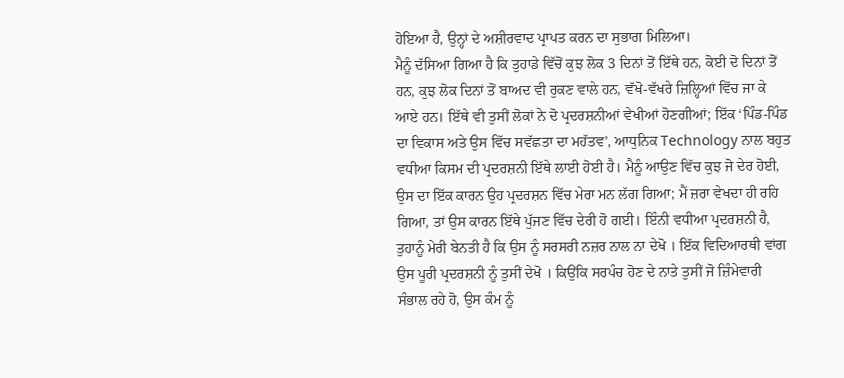ਹੋਇਆ ਹੈ, ਉਨ੍ਹਾਂ ਦੇ ਅਸ਼ੀਰਵਾਦ ਪ੍ਰਾਪਤ ਕਰਨ ਦਾ ਸੁਭਾਗ ਮਿਲਿਆ।
ਮੈਨੂੰ ਦੱਸਿਆ ਗਿਆ ਹੈ ਕਿ ਤੁਹਾਡੇ ਵਿੱਚੋਂ ਕੁਝ ਲੋਕ 3 ਦਿਨਾਂ ਤੋਂ ਇੱਥੇ ਹਨ, ਕੋਈ ਦੋ ਦਿਨਾਂ ਤੋਂ ਹਨ, ਕੁਝ ਲੋਕ ਦਿਨਾਂ ਤੋਂ ਬਾਅਦ ਵੀ ਰੁਕਣ ਵਾਲੇ ਹਨ, ਵੱਖੋ-ਵੱਖਰੇ ਜ਼ਿਲ੍ਹਿਆਂ ਵਿੱਚ ਜਾ ਕੇ ਆਏ ਹਨ। ਇੱਥੇ ਵੀ ਤੁਸੀਂ ਲੋਕਾਂ ਨੇ ਦੋ ਪ੍ਰਦਰਸ਼ਨੀਆਂ ਵੇਖੀਆਂ ਹੋਣਗੀਆਂ; ਇੱਕ ‘ਪਿੰਡ-ਪਿੰਡ ਦਾ ਵਿਕਾਸ ਅਤੇ ਉਸ ਵਿੱਚ ਸਵੱਛਤਾ ਦਾ ਮਹੱਤਵ’, ਆਧੁਨਿਕ Technology ਨਾਲ ਬਹੁਤ ਵਧੀਆ ਕਿਸਮ ਦੀ ਪ੍ਰਦਰਸ਼ਨੀ ਇੱਥੇ ਲਾਈ ਹੋਈ ਹੈ। ਮੈਨੂੰ ਆਉਣ ਵਿੱਚ ਕੁਝ ਜੋ ਦੇਰ ਹੋਈ, ਉਸ ਦਾ ਇੱਕ ਕਾਰਨ ਉਹ ਪ੍ਰਦਰਸ਼ਨ ਵਿੱਚ ਮੇਰਾ ਮਨ ਲੱਗ ਗਿਆ; ਮੈਂ ਜ਼ਰਾ ਵੇਖਦਾ ਹੀ ਰਹਿ ਗਿਆ, ਤਾਂ ਉਸ ਕਾਰਨ ਇੱਥੇ ਪੁੱਜਣ ਵਿੱਚ ਦੇਰੀ ਹੋ ਗਈ। ਇੰਨੀ ਵਧੀਆ ਪ੍ਰਦਰਸ਼ਨੀ ਹੈ, ਤੁਹਾਨੂੰ ਮੇਰੀ ਬੇਨਤੀ ਹੈ ਕਿ ਉਸ ਨੂੰ ਸਰਸਰੀ ਨਜ਼ਰ ਨਾਲ ਨਾ ਦੇਖੋ । ਇੱਕ ਵਿਦਿਆਰਥੀ ਵਾਂਗ ਉਸ ਪੂਰੀ ਪ੍ਰਦਰਸ਼ਨੀ ਨੂੰ ਤੁਸੀਂ ਦੇਖੋ । ਕਿਉਂਕਿ ਸਰਪੰਚ ਹੋਣ ਦੇ ਨਾਤੇ ਤੁਸੀਂ ਜੋ ਜ਼ਿੰਮੇਵਾਰੀ ਸੰਭਾਲ ਰਹੇ ਹੋ, ਉਸ ਕੰਮ ਨੂੰ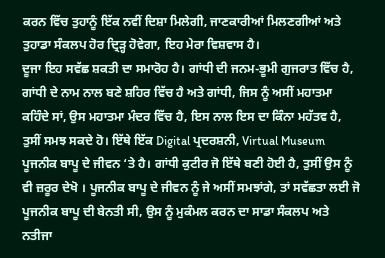ਕਰਨ ਵਿੱਚ ਤੁਹਾਨੂੰ ਇੱਕ ਨਵੀਂ ਦਿਸ਼ਾ ਮਿਲੇਗੀ, ਜਾਣਕਾਰੀਆਂ ਮਿਲਣਗੀਆਂ ਅਤੇ ਤੁਹਾਡਾ ਸੰਕਲਪ ਹੋਰ ਦ੍ਰਿੜ੍ਹ ਹੋਵੇਗਾ, ਇਹ ਮੇਰਾ ਵਿਸ਼ਵਾਸ ਹੈ।
ਦੂਜਾ ਇਹ ਸਵੱਛ ਸ਼ਕਤੀ ਦਾ ਸਮਾਰੋਹ ਹੈ। ਗਾਂਧੀ ਦੀ ਜਨਮ-ਭੂਮੀ ਗੁਜਰਾਤ ਵਿੱਚ ਹੈ, ਗਾਂਧੀ ਦੇ ਨਾਮ ਨਾਲ ਬਣੇ ਸ਼ਹਿਰ ਵਿੱਚ ਹੈ ਅਤੇ ਗਾਂਧੀ, ਜਿਸ ਨੂੰ ਅਸੀਂ ਮਹਾਤਮਾ ਕਹਿੰਦੇ ਸਾਂ, ਉਸ ਮਹਾਤਮਾ ਮੰਦਰ ਵਿੱਚ ਹੈ, ਇਸ ਨਾਲ ਇਸ ਦਾ ਕਿੰਨਾ ਮਹੱਤਵ ਹੈ, ਤੁਸੀਂ ਸਮਝ ਸਕਦੇ ਹੋ। ਇੱਥੇ ਇੱਕ Digital ਪ੍ਰਦਰਸ਼ਨੀ, Virtual Museum ਪੂਜਨੀਕ ਬਾਪੂ ਦੇ ਜੀਵਨ ‘ਤੇ ਹੈ। ਗਾਂਧੀ ਕੁਟੀਰ ਜੋ ਇੱਥੇ ਬਣੀ ਹੋਈ ਹੈ, ਤੁਸੀਂ ਉਸ ਨੂੰ ਵੀ ਜ਼ਰੂਰ ਦੇਖੋ । ਪੂਜਨੀਕ ਬਾਪੂ ਦੇ ਜੀਵਨ ਨੂੰ ਜੇ ਅਸੀਂ ਸਮਝਾਂਗੇ, ਤਾਂ ਸਵੱਛਤਾ ਲਈ ਜੋ ਪੂਜਨੀਕ ਬਾਪੂ ਦੀ ਬੇਨਤੀ ਸੀ, ਉਸ ਨੂੰ ਮੁਕੰਮਲ ਕਰਨ ਦਾ ਸਾਡਾ ਸੰਕਲਪ ਅਤੇ ਨਤੀਜਾ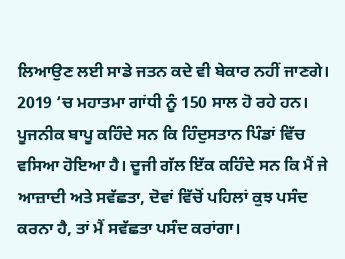ਲਿਆਉਣ ਲਈ ਸਾਡੇ ਜਤਨ ਕਦੇ ਵੀ ਬੇਕਾਰ ਨਹੀਂ ਜਾਣਗੇ।
2019 ‘ਚ ਮਹਾਤਮਾ ਗਾਂਧੀ ਨੂੰ 150 ਸਾਲ ਹੋ ਰਹੇ ਹਨ। ਪੂਜਨੀਕ ਬਾਪੂ ਕਹਿੰਦੇ ਸਨ ਕਿ ਹਿੰਦੁਸਤਾਨ ਪਿੰਡਾਂ ਵਿੱਚ ਵਸਿਆ ਹੋਇਆ ਹੈ। ਦੂਜੀ ਗੱਲ ਇੱਕ ਕਹਿੰਦੇ ਸਨ ਕਿ ਮੈਂ ਜੇ ਆਜ਼ਾਦੀ ਅਤੇ ਸਵੱਛਤਾ, ਦੋਵਾਂ ਵਿੱਚੋਂ ਪਹਿਲਾਂ ਕੁਝ ਪਸੰਦ ਕਰਨਾ ਹੈ, ਤਾਂ ਮੈਂ ਸਵੱਛਤਾ ਪਸੰਦ ਕਰਾਂਗਾ।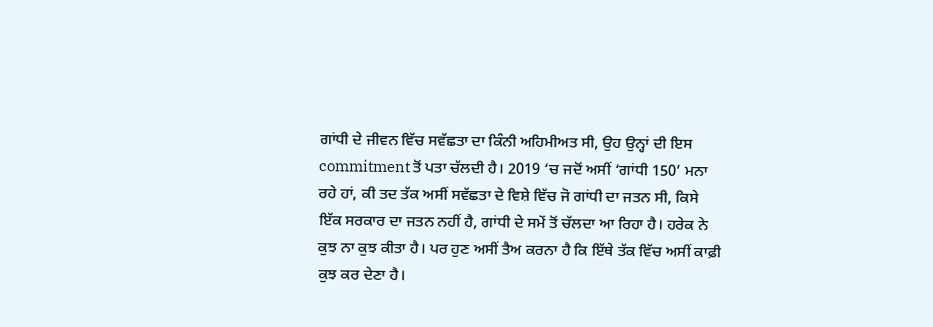ਗਾਂਧੀ ਦੇ ਜੀਵਨ ਵਿੱਚ ਸਵੱਛਤਾ ਦਾ ਕਿੰਨੀ ਅਹਿਮੀਅਤ ਸੀ, ਉਹ ਉਨ੍ਹਾਂ ਦੀ ਇਸ commitment ਤੋਂ ਪਤਾ ਚੱਲਦੀ ਹੈ। 2019 ‘ਚ ਜਦੋਂ ਅਸੀਂ ‘ਗਾਂਧੀ 150’ ਮਨਾ ਰਹੇ ਹਾਂ, ਕੀ ਤਦ ਤੱਕ ਅਸੀਂ ਸਵੱਛਤਾ ਦੇ ਵਿਸ਼ੇ ਵਿੱਚ ਜੋ ਗਾਂਧੀ ਦਾ ਜਤਨ ਸੀ, ਕਿਸੇ ਇੱਕ ਸਰਕਾਰ ਦਾ ਜਤਨ ਨਹੀਂ ਹੈ, ਗਾਂਧੀ ਦੇ ਸਮੇਂ ਤੋਂ ਚੱਲਦਾ ਆ ਰਿਹਾ ਹੈ। ਹਰੇਕ ਨੇ ਕੁਝ ਨਾ ਕੁਝ ਕੀਤਾ ਹੈ। ਪਰ ਹੁਣ ਅਸੀਂ ਤੈਅ ਕਰਨਾ ਹੈ ਕਿ ਇੱਥੇ ਤੱਕ ਵਿੱਚ ਅਸੀਂ ਕਾਫ਼ੀ ਕੁਝ ਕਰ ਦੇਣਾ ਹੈ।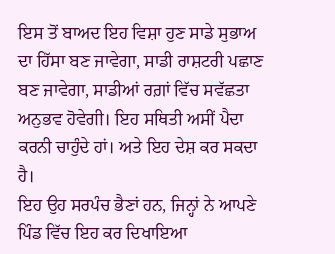ਇਸ ਤੋਂ ਬਾਅਦ ਇਹ ਵਿਸ਼ਾ ਹੁਣ ਸਾਡੇ ਸੁਭਾਅ ਦਾ ਹਿੱਸਾ ਬਣ ਜਾਵੇਗਾ, ਸਾਡੀ ਰਾਸ਼ਟਰੀ ਪਛਾਣ ਬਣ ਜਾਵੇਗਾ, ਸਾਡੀਆਂ ਰਗ਼ਾਂ ਵਿੱਚ ਸਵੱਛਤਾ ਅਨੁਭਵ ਹੋਵੇਗੀ। ਇਹ ਸਥਿਤੀ ਅਸੀਂ ਪੈਦਾ ਕਰਨੀ ਚਾਹੁੰਦੇ ਹਾਂ। ਅਤੇ ਇਹ ਦੇਸ਼ ਕਰ ਸਕਦਾ ਹੈ।
ਇਹ ਉਹ ਸਰਪੰਚ ਭੈਣਾਂ ਹਨ, ਜਿਨ੍ਹਾਂ ਨੇ ਆਪਣੇ ਪਿੰਡ ਵਿੱਚ ਇਹ ਕਰ ਦਿਖਾਇਆ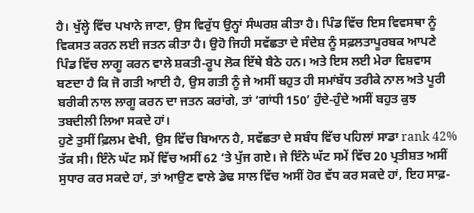ਹੈ। ਖੁੱਲ੍ਹੇ ਵਿੱਚ ਪਖਾਨੇ ਜਾਣਾ, ਉਸ ਵਿਰੁੱਧ ਉਨ੍ਹਾਂ ਸੰਘਰਸ਼ ਕੀਤਾ ਹੈ। ਪਿੰਡ ਵਿੱਚ ਇਸ ਵਿਵਸਥਾ ਨੂੰ ਵਿਕਸਤ ਕਰਨ ਲਈ ਜਤਨ ਕੀਤਾ ਹੈ। ਉਹੋ ਜਿਹੀ ਸਵੱਛਤਾ ਦੇ ਸੰਦੇਸ਼ ਨੂੰ ਸਫ਼ਲਤਾਪੂਰਬਕ ਆਪਣੇ ਪਿੰਡ ਵਿੱਚ ਲਾਗੂ ਕਰਨ ਵਾਲੇ ਸ਼ਕਤੀ-ਰੂਪ ਲੋਕ ਇੱਥੇ ਬੈਠੇ ਹਨ। ਅਤੇ ਇਸ ਲਈ ਮੇਰਾ ਵਿਸ਼ਵਾਸ ਬਣਦਾ ਹੈ ਕਿ ਜੋ ਗਤੀ ਆਈ ਹੈ, ਉਸ ਗਤੀ ਨੂੰ ਜੇ ਅਸੀਂ ਬਹੁਤ ਹੀ ਸਮਾਂਬੱਧ ਤਰੀਕੇ ਨਾਲ ਅਤੇ ਪੂਰੀ ਬਰੀਕੀ ਨਾਲ ਲਾਗੂ ਕਰਨ ਦਾ ਜਤਨ ਕਰਾਂਗੇ, ਤਾਂ ‘ਗਾਂਧੀ 150’ ਹੁੰਦੇ-ਹੁੰਦੇ ਅਸੀਂ ਬਹੁਤ ਕੁਝ ਤਬਦੀਲੀ ਲਿਆ ਸਕਦੇ ਹਾਂ।
ਹੁਣੇ ਤੁਸੀਂ ਫ਼ਿਲਮ ਵੇਖੀ, ਉਸ ਵਿੱਚ ਬਿਆਨ ਹੈ, ਸਵੱਛਤਾ ਦੇ ਸਬੰਧ ਵਿੱਚ ਪਹਿਲਾਂ ਸਾਡਾ rank 42% ਤੱਕ ਸੀ। ਇੰਨੇ ਘੱਟ ਸਮੇਂ ਵਿੱਚ ਅਸੀਂ 62 ‘ਤੇ ਪੁੱਜ ਗਏ। ਜੇ ਇੰਨੇ ਘੱਟ ਸਮੇਂ ਵਿੱਚ 20 ਪ੍ਰਤੀਸ਼ਤ ਅਸੀਂ ਸੁਧਾਰ ਕਰ ਸਕਦੇ ਹਾਂ, ਤਾਂ ਆਉਣ ਵਾਲੇ ਡੇਢ ਸਾਲ ਵਿੱਚ ਅਸੀਂ ਹੋਰ ਵੱਧ ਕਰ ਸਕਦੇ ਹਾਂ, ਇਹ ਸਾਫ਼-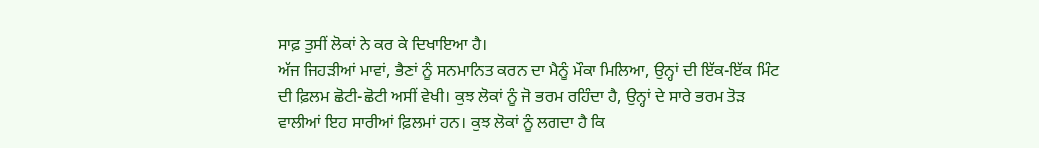ਸਾਫ਼ ਤੁਸੀਂ ਲੋਕਾਂ ਨੇ ਕਰ ਕੇ ਦਿਖਾਇਆ ਹੈ।
ਅੱਜ ਜਿਹੜੀਆਂ ਮਾਵਾਂ, ਭੈਣਾਂ ਨੂੰ ਸਨਮਾਨਿਤ ਕਰਨ ਦਾ ਮੈਨੂੰ ਮੌਕਾ ਮਿਲਿਆ, ਉਨ੍ਹਾਂ ਦੀ ਇੱਕ-ਇੱਕ ਮਿੰਟ ਦੀ ਫ਼ਿਲਮ ਛੋਟੀ-ਛੋਟੀ ਅਸੀਂ ਵੇਖੀ। ਕੁਝ ਲੋਕਾਂ ਨੂੰ ਜੋ ਭਰਮ ਰਹਿੰਦਾ ਹੈ, ਉਨ੍ਹਾਂ ਦੇ ਸਾਰੇ ਭਰਮ ਤੋੜ ਵਾਲੀਆਂ ਇਹ ਸਾਰੀਆਂ ਫ਼ਿਲਮਾਂ ਹਨ। ਕੁਝ ਲੋਕਾਂ ਨੂੰ ਲਗਦਾ ਹੈ ਕਿ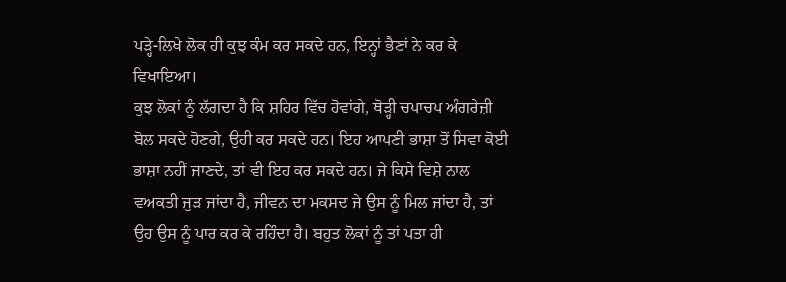ਪੜ੍ਹੇ-ਲਿਖੇ ਲੋਕ ਹੀ ਕੁਝ ਕੰਮ ਕਰ ਸਕਦੇ ਹਨ, ਇਨ੍ਹਾਂ ਭੈਣਾਂ ਨੇ ਕਰ ਕੇ ਵਿਖਾਇਆ।
ਕੁਝ ਲੋਕਾਂ ਨੂੰ ਲੱਗਦਾ ਹੈ ਕਿ ਸ਼ਹਿਰ ਵਿੱਚ ਹੋਵਾਂਗੇ, ਥੋੜ੍ਹੀ ਚਪਾਚਪ ਅੰਗਰੇਜ਼ੀ ਬੋਲ ਸਕਦੇ ਹੋਣਗੇ, ਉਹੀ ਕਰ ਸਕਦੇ ਹਨ। ਇਹ ਆਪਣੀ ਭਾਸ਼ਾ ਤੋਂ ਸਿਵਾ ਕੋਈ ਭਾਸ਼ਾ ਨਹੀਂ ਜਾਣਦੇ, ਤਾਂ ਵੀ ਇਹ ਕਰ ਸਕਦੇ ਹਨ। ਜੇ ਕਿਸੇ ਵਿਸ਼ੇ ਨਾਲ ਵਅਕਤੀ ਜੁੜ ਜਾਂਦਾ ਹੈ, ਜੀਵਨ ਦਾ ਮਕਸਦ ਜੇ ਉਸ ਨੂੰ ਮਿਲ ਜਾਂਦਾ ਹੈ, ਤਾਂ ਉਹ ਉਸ ਨੂੰ ਪਾਰ ਕਰ ਕੇ ਰਹਿੰਦਾ ਹੈ। ਬਹੁਤ ਲੋਕਾਂ ਨੂੰ ਤਾਂ ਪਤਾ ਹੀ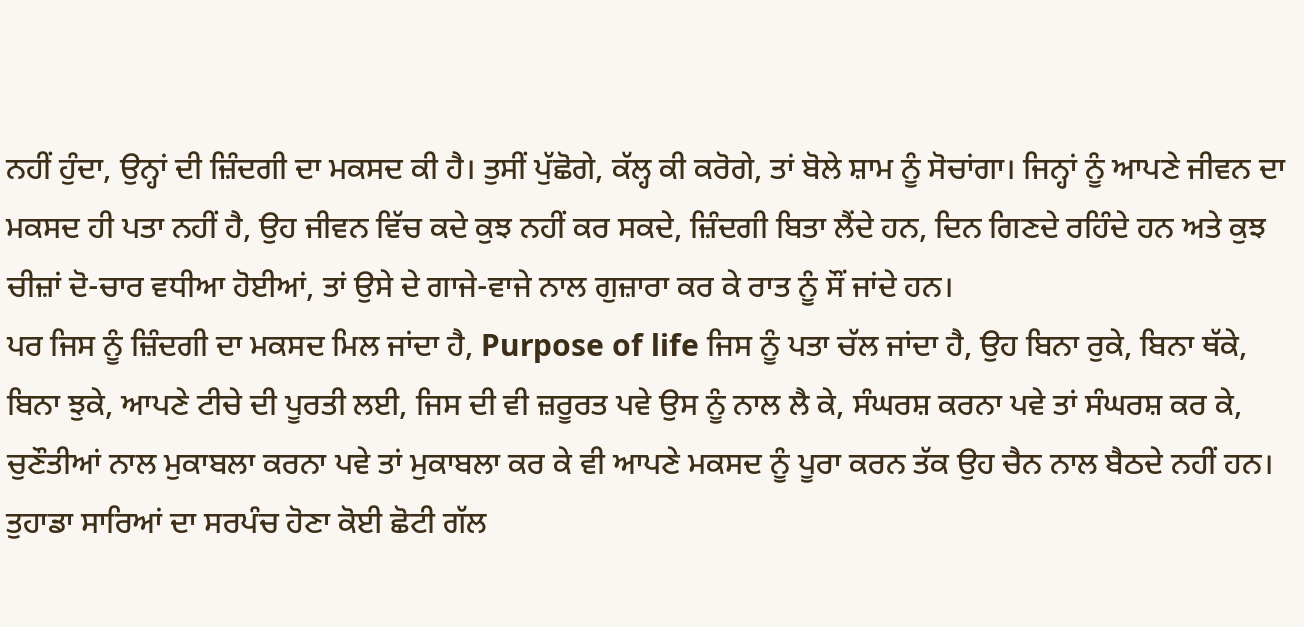ਨਹੀਂ ਹੁੰਦਾ, ਉਨ੍ਹਾਂ ਦੀ ਜ਼ਿੰਦਗੀ ਦਾ ਮਕਸਦ ਕੀ ਹੈ। ਤੁਸੀਂ ਪੁੱਛੋਗੇ, ਕੱਲ੍ਹ ਕੀ ਕਰੋਗੇ, ਤਾਂ ਬੋਲੇ ਸ਼ਾਮ ਨੂੰ ਸੋਚਾਂਗਾ। ਜਿਨ੍ਹਾਂ ਨੂੰ ਆਪਣੇ ਜੀਵਨ ਦਾ ਮਕਸਦ ਹੀ ਪਤਾ ਨਹੀਂ ਹੈ, ਉਹ ਜੀਵਨ ਵਿੱਚ ਕਦੇ ਕੁਝ ਨਹੀਂ ਕਰ ਸਕਦੇ, ਜ਼ਿੰਦਗੀ ਬਿਤਾ ਲੈਂਦੇ ਹਨ, ਦਿਨ ਗਿਣਦੇ ਰਹਿੰਦੇ ਹਨ ਅਤੇ ਕੁਝ ਚੀਜ਼ਾਂ ਦੋ-ਚਾਰ ਵਧੀਆ ਹੋਈਆਂ, ਤਾਂ ਉਸੇ ਦੇ ਗਾਜੇ-ਵਾਜੇ ਨਾਲ ਗੁਜ਼ਾਰਾ ਕਰ ਕੇ ਰਾਤ ਨੂੰ ਸੌਂ ਜਾਂਦੇ ਹਨ।
ਪਰ ਜਿਸ ਨੂੰ ਜ਼ਿੰਦਗੀ ਦਾ ਮਕਸਦ ਮਿਲ ਜਾਂਦਾ ਹੈ, Purpose of life ਜਿਸ ਨੂੰ ਪਤਾ ਚੱਲ ਜਾਂਦਾ ਹੈ, ਉਹ ਬਿਨਾ ਰੁਕੇ, ਬਿਨਾ ਥੱਕੇ, ਬਿਨਾ ਝੁਕੇ, ਆਪਣੇ ਟੀਚੇ ਦੀ ਪੂਰਤੀ ਲਈ, ਜਿਸ ਦੀ ਵੀ ਜ਼ਰੂਰਤ ਪਵੇ ਉਸ ਨੂੰ ਨਾਲ ਲੈ ਕੇ, ਸੰਘਰਸ਼ ਕਰਨਾ ਪਵੇ ਤਾਂ ਸੰਘਰਸ਼ ਕਰ ਕੇ, ਚੁਣੌਤੀਆਂ ਨਾਲ ਮੁਕਾਬਲਾ ਕਰਨਾ ਪਵੇ ਤਾਂ ਮੁਕਾਬਲਾ ਕਰ ਕੇ ਵੀ ਆਪਣੇ ਮਕਸਦ ਨੂੰ ਪੂਰਾ ਕਰਨ ਤੱਕ ਉਹ ਚੈਨ ਨਾਲ ਬੈਠਦੇ ਨਹੀਂ ਹਨ।
ਤੁਹਾਡਾ ਸਾਰਿਆਂ ਦਾ ਸਰਪੰਚ ਹੋਣਾ ਕੋਈ ਛੋਟੀ ਗੱਲ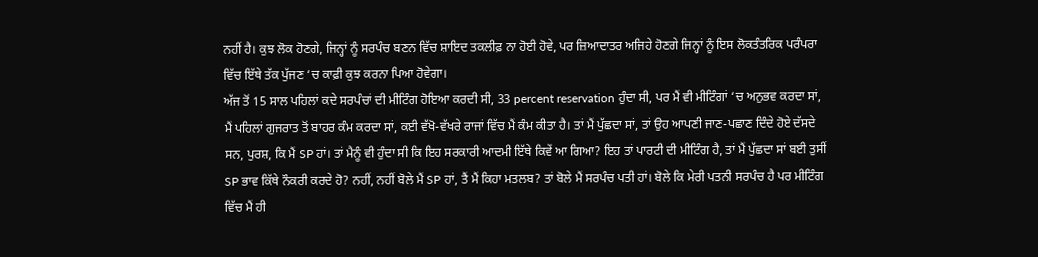ਨਹੀਂ ਹੈ। ਕੁਝ ਲੋਕ ਹੋਣਗੇ, ਜਿਨ੍ਹਾਂ ਨੂੰ ਸਰਪੰਚ ਬਣਨ ਵਿੱਚ ਸ਼ਾਇਦ ਤਕਲੀਫ਼ ਨਾ ਹੋਈ ਹੋਵੇ, ਪਰ ਜ਼ਿਆਦਾਤਰ ਅਜਿਹੇ ਹੋਣਗੇ ਜਿਨ੍ਹਾਂ ਨੂੰ ਇਸ ਲੋਕਤੰਤਰਿਕ ਪਰੰਪਰਾ ਵਿੱਚ ਇੱਥੇ ਤੱਕ ਪੁੱਜਣ ‘ਚ ਕਾਫ਼ੀ ਕੁਝ ਕਰਨਾ ਪਿਆ ਹੋਵੇਗਾ।
ਅੱਜ ਤੋਂ 15 ਸਾਲ ਪਹਿਲਾਂ ਕਦੇ ਸਰਪੰਚਾਂ ਦੀ ਮੀਟਿੰਗ ਹੋਇਆ ਕਰਦੀ ਸੀ, 33 percent reservation ਹੁੰਦਾ ਸੀ, ਪਰ ਮੈਂ ਵੀ ਮੀਟਿੰਗਾਂ ‘ਚ ਅਨੁਭਵ ਕਰਦਾ ਸਾਂ, ਮੈਂ ਪਹਿਲਾਂ ਗੁਜਰਾਤ ਤੋਂ ਬਾਹਰ ਕੰਮ ਕਰਦਾ ਸਾਂ, ਕਈ ਵੱਖੋ-ਵੱਖਰੇ ਰਾਜਾਂ ਵਿੱਚ ਮੈਂ ਕੰਮ ਕੀਤਾ ਹੈ। ਤਾਂ ਮੈਂ ਪੁੱਛਦਾ ਸਾਂ, ਤਾਂ ਉਹ ਆਪਣੀ ਜਾਣ-ਪਛਾਣ ਦਿੰਦੇ ਹੋਏ ਦੱਸਦੇ ਸਨ, ਪੁਰਸ਼, ਕਿ ਮੈਂ SP ਹਾਂ। ਤਾਂ ਮੈਨੂੰ ਵੀ ਹੁੰਦਾ ਸੀ ਕਿ ਇਹ ਸਰਕਾਰੀ ਆਦਮੀ ਇੱਥੇ ਕਿਵੇਂ ਆ ਗਿਆ? ਇਹ ਤਾਂ ਪਾਰਟੀ ਦੀ ਮੀਟਿੰਗ ਹੈ, ਤਾਂ ਮੈਂ ਪੁੱਛਦਾ ਸਾਂ ਬਈ ਤੁਸੀਂ SP ਭਾਵ ਕਿੱਥੇ ਨੌਕਰੀ ਕਰਦੇ ਹੋ? ਨਹੀਂ, ਨਹੀਂ ਬੋਲੇ ਮੈਂ SP ਹਾਂ, ਤੈਂ ਮੈਂ ਕਿਹਾ ਮਤਲਬ? ਤਾਂ ਬੋਲੇ ਮੈਂ ਸਰਪੰਚ ਪਤੀ ਹਾਂ। ਬੋਲੇ ਕਿ ਮੇਰੀ ਪਤਨੀ ਸਰਪੰਚ ਹੈ ਪਰ ਮੀਟਿੰਗ ਵਿੱਚ ਮੈਂ ਹੀ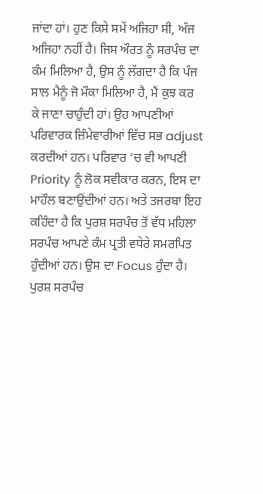ਜਾਂਦਾ ਹਾਂ। ਹੁਣ ਕਿਸੇ ਸਮੇਂ ਅਜਿਹਾ ਸੀ, ਅੱਜ ਅਜਿਹਾ ਨਹੀਂ ਹੈ। ਜਿਸ ਔਰਤ ਨੂੰ ਸਰਪੰਚ ਦਾ ਕੰਮ ਮਿਲਿਆ ਹੈ, ਉਸ ਨੂੰ ਲੱਗਦਾ ਹੈ ਕਿ ਪੰਜ ਸਾਲ ਮੈਨੂੰ ਜੋ ਮੌਕਾ ਮਿਲਿਆ ਹੈ, ਮੈਂ ਕੁਝ ਕਰ ਕੇ ਜਾਣਾ ਚਾਹੁੰਦੀ ਹਾਂ। ਉਹ ਆਪਣੀਆਂ ਪਰਿਵਾਰਕ ਜ਼ਿੰਮੇਵਾਰੀਆਂ ਵਿੱਚ ਸਭ adjust ਕਰਦੀਆਂ ਹਨ। ਪਰਿਵਾਰ ‘ਚ ਵੀ ਆਪਣੀ Priority ਨੂੰ ਲੋਕ ਸਵੀਕਾਰ ਕਰਨ, ਇਸ ਦਾ ਮਾਹੌਲ ਬਣਾਉਂਦੀਆਂ ਹਨ। ਅਤੇ ਤਜਰਬਾ ਇਹ ਕਹਿੰਦਾ ਹੈ ਕਿ ਪੁਰਸ਼ ਸਰਪੰਚ ਤੋਂ ਵੱਧ ਮਹਿਲਾ ਸਰਪੰਚ ਆਪਣੇ ਕੰਮ ਪ੍ਰਤੀ ਵਧੇਰੇ ਸਮਰਪਿਤ ਹੁੰਦੀਆਂ ਹਨ। ਉਸ ਦਾ Focus ਹੁੰਦਾ ਹੈ। ਪੁਰਸ਼ ਸਰਪੰਚ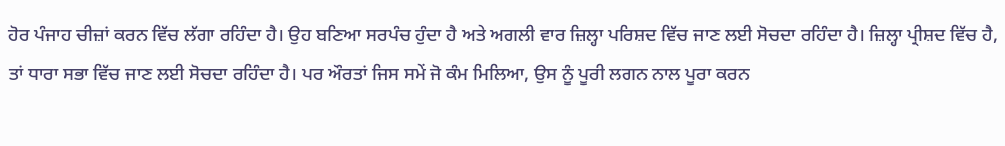ਹੋਰ ਪੰਜਾਹ ਚੀਜ਼ਾਂ ਕਰਨ ਵਿੱਚ ਲੱਗਾ ਰਹਿੰਦਾ ਹੈ। ਉਹ ਬਣਿਆ ਸਰਪੰਚ ਹੁੰਦਾ ਹੈ ਅਤੇ ਅਗਲੀ ਵਾਰ ਜ਼ਿਲ੍ਹਾ ਪਰਿਸ਼ਦ ਵਿੱਚ ਜਾਣ ਲਈ ਸੋਚਦਾ ਰਹਿੰਦਾ ਹੈ। ਜ਼ਿਲ੍ਹਾ ਪ੍ਰੀਸ਼ਦ ਵਿੱਚ ਹੈ, ਤਾਂ ਧਾਰਾ ਸਭਾ ਵਿੱਚ ਜਾਣ ਲਈ ਸੋਚਦਾ ਰਹਿੰਦਾ ਹੈ। ਪਰ ਔਰਤਾਂ ਜਿਸ ਸਮੇਂ ਜੋ ਕੰਮ ਮਿਲਿਆ, ਉਸ ਨੂੰ ਪੂਰੀ ਲਗਨ ਨਾਲ ਪੂਰਾ ਕਰਨ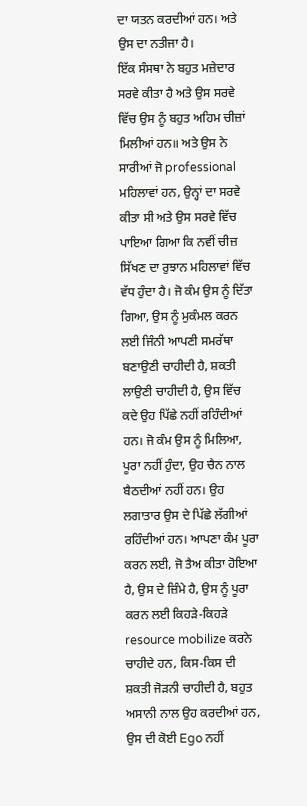ਦਾ ਯਤਨ ਕਰਦੀਆਂ ਹਨ। ਅਤੇ ਉਸ ਦਾ ਨਤੀਜਾ ਹੈ।
ਇੱਕ ਸੰਸਥਾ ਨੇ ਬਹੁਤ ਮਜ਼ੇਦਾਰ ਸਰਵੇ ਕੀਤਾ ਹੈ ਅਤੇ ਉਸ ਸਰਵੇ ਵਿੱਚ ਉਸ ਨੂੰ ਬਹੁਤ ਅਹਿਮ ਚੀਜ਼ਾਂ ਮਿਲੀਆਂ ਹਨ॥ ਅਤੇ ਉਸ ਨੇ ਸਾਰੀਆਂ ਜੋ professional ਮਹਿਲਾਵਾਂ ਹਨ, ਉਨ੍ਹਾਂ ਦਾ ਸਰਵੇ ਕੀਤਾ ਸੀ ਅਤੇ ਉਸ ਸਰਵੇ ਵਿੱਚ ਪਾਇਆ ਗਿਆ ਕਿ ਨਵੀਂ ਚੀਜ਼ ਸਿੱਖਣ ਦਾ ਰੁਝਾਨ ਮਹਿਲਾਵਾਂ ਵਿੱਚ ਵੱਧ ਹੁੰਦਾ ਹੈ। ਜੋ ਕੰਮ ਉਸ ਨੂੰ ਦਿੱਤਾ ਗਿਆ, ਉਸ ਨੂੰ ਮੁਕੰਮਲ ਕਰਨ ਲਈ ਜਿੰਨੀ ਆਪਣੀ ਸਮਰੱਥਾ ਬਣਾਉਣੀ ਚਾਹੀਦੀ ਹੈ, ਸ਼ਕਤੀ ਲਾਉਣੀ ਚਾਹੀਦੀ ਹੈ, ਉਸ ਵਿੱਚ ਕਦੇ ਉਹ ਪਿੱਛੇ ਨਹੀਂ ਰਹਿੰਦੀਆਂ ਹਨ। ਜੋ ਕੰਮ ਉਸ ਨੂੰ ਮਿਲਿਆ, ਪੂਰਾ ਨਹੀਂ ਹੁੰਦਾ, ਉਹ ਚੈਨ ਨਾਲ ਬੈਠਦੀਆਂ ਨਹੀਂ ਹਨ। ਉਹ ਲਗਾਤਾਰ ਉਸ ਦੇ ਪਿੱਛੇ ਲੱਗੀਆਂ ਰਹਿੰਦੀਆਂ ਹਨ। ਆਪਣਾ ਕੰਮ ਪੂਰਾ ਕਰਨ ਲਈ, ਜੋ ਤੈਅ ਕੀਤਾ ਹੋਇਆ ਹੈ, ਉਸ ਦੇ ਜ਼ਿੰਮੇ ਹੈ, ਉਸ ਨੂੰ ਪੂਰਾ ਕਰਨ ਲਈ ਕਿਹੜੇ-ਕਿਹੜੇ resource mobilize ਕਰਨੇ ਚਾਹੀਦੇ ਹਨ, ਕਿਸ-ਕਿਸ ਦੀ ਸ਼ਕਤੀ ਜੋੜਨੀ ਚਾਹੀਦੀ ਹੈ, ਬਹੁਤ ਅਸਾਨੀ ਨਾਲ ਉਹ ਕਰਦੀਆਂ ਹਨ, ਉਸ ਦੀ ਕੋਈ Ego ਨਹੀਂ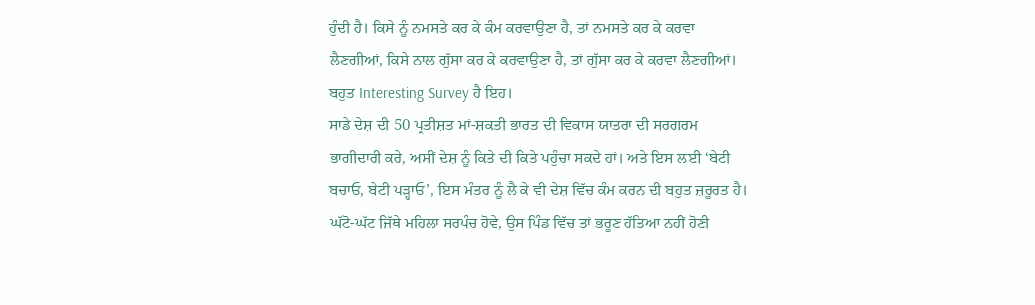ਹੁੰਦੀ ਹੈ। ਕਿਸੇ ਨੂੰ ਨਮਸਤੇ ਕਰ ਕੇ ਕੰਮ ਕਰਵਾਉਣਾ ਹੈ, ਤਾਂ ਨਮਸਤੇ ਕਰ ਕੇ ਕਰਵਾ ਲੈਣਗੀਆਂ, ਕਿਸੇ ਨਾਲ ਗੁੱਸਾ ਕਰ ਕੇ ਕਰਵਾਉਣਾ ਹੈ, ਤਾਂ ਗੁੱਸਾ ਕਰ ਕੇ ਕਰਵਾ ਲੈਣਗੀਆਂ। ਬਹੁਤ Interesting Survey ਹੈ ਇਹ।
ਸਾਡੇ ਦੇਸ਼ ਦੀ 50 ਪ੍ਰਤੀਸ਼ਤ ਮਾਂ-ਸ਼ਕਤੀ ਭਾਰਤ ਦੀ ਵਿਕਾਸ ਯਾਤਰਾ ਦੀ ਸਰਗਰਮ ਭਾਗੀਦਾਰੀ ਕਰੇ, ਅਸੀਂ ਦੇਸ਼ ਨੂੰ ਕਿਤੇ ਦੀ ਕਿਤੇ ਪਹੁੰਚਾ ਸਕਦੇ ਹਾਂ। ਅਤੇ ਇਸ ਲਈ ‘ਬੇਟੀ ਬਚਾਓ, ਬੇਟੀ ਪੜ੍ਹਾਓ’, ਇਸ ਮੰਤਰ ਨੂੰ ਲੈ ਕੇ ਵੀ ਦੇਸ਼ ਵਿੱਚ ਕੰਮ ਕਰਨ ਦੀ ਬਹੁਤ ਜ਼ਰੂਰਤ ਹੈ। ਘੱਟੋ-ਘੱਟ ਜਿੱਥੇ ਮਹਿਲਾ ਸਰਪੰਚ ਹੋਵੇ, ਉਸ ਪਿੰਡ ਵਿੱਚ ਤਾਂ ਭਰੂਣ ਹੱਤਿਆ ਨਹੀਂ ਹੋਣੀ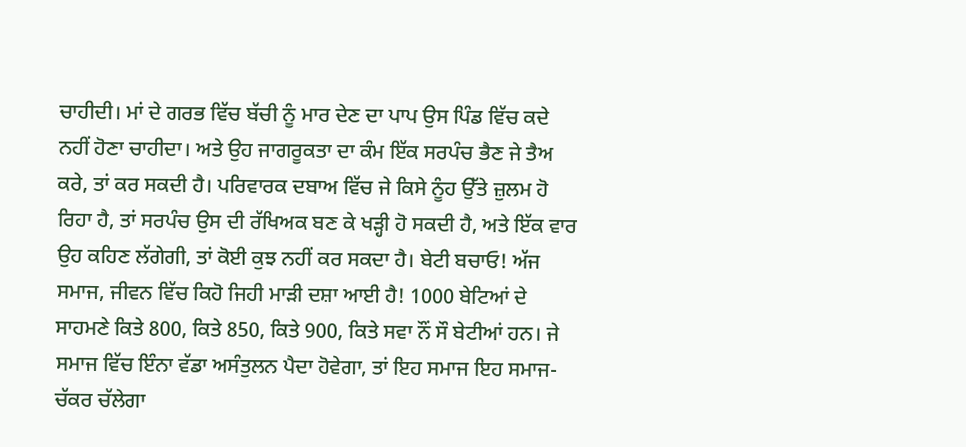ਚਾਹੀਦੀ। ਮਾਂ ਦੇ ਗਰਭ ਵਿੱਚ ਬੱਚੀ ਨੂੰ ਮਾਰ ਦੇਣ ਦਾ ਪਾਪ ਉਸ ਪਿੰਡ ਵਿੱਚ ਕਦੇ ਨਹੀਂ ਹੋਣਾ ਚਾਹੀਦਾ। ਅਤੇ ਉਹ ਜਾਗਰੂਕਤਾ ਦਾ ਕੰਮ ਇੱਕ ਸਰਪੰਚ ਭੈਣ ਜੇ ਤੈਅ ਕਰੇ, ਤਾਂ ਕਰ ਸਕਦੀ ਹੈ। ਪਰਿਵਾਰਕ ਦਬਾਅ ਵਿੱਚ ਜੇ ਕਿਸੇ ਨੂੰਹ ਉੱਤੇ ਜ਼ੁਲਮ ਹੋ ਰਿਹਾ ਹੈ, ਤਾਂ ਸਰਪੰਚ ਉਸ ਦੀ ਰੱਖਿਅਕ ਬਣ ਕੇ ਖੜ੍ਹੀ ਹੋ ਸਕਦੀ ਹੈ, ਅਤੇ ਇੱਕ ਵਾਰ ਉਹ ਕਹਿਣ ਲੱਗੇਗੀ, ਤਾਂ ਕੋਈ ਕੁਝ ਨਹੀਂ ਕਰ ਸਕਦਾ ਹੈ। ਬੇਟੀ ਬਚਾਓ! ਅੱਜ ਸਮਾਜ, ਜੀਵਨ ਵਿੱਚ ਕਿਹੋ ਜਿਹੀ ਮਾੜੀ ਦਸ਼ਾ ਆਈ ਹੈ! 1000 ਬੇਟਿਆਂ ਦੇ ਸਾਹਮਣੇ ਕਿਤੇ 800, ਕਿਤੇ 850, ਕਿਤੇ 900, ਕਿਤੇ ਸਵਾ ਨੌਂ ਸੌ ਬੇਟੀਆਂ ਹਨ। ਜੇ ਸਮਾਜ ਵਿੱਚ ਇੰਨਾ ਵੱਡਾ ਅਸੰਤੁਲਨ ਪੈਦਾ ਹੋਵੇਗਾ, ਤਾਂ ਇਹ ਸਮਾਜ ਇਹ ਸਮਾਜ-ਚੱਕਰ ਚੱਲੇਗਾ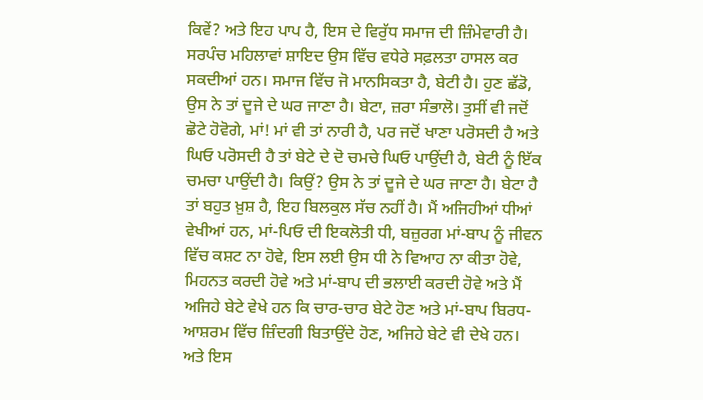ਕਿਵੇਂ? ਅਤੇ ਇਹ ਪਾਪ ਹੈ, ਇਸ ਦੇ ਵਿਰੁੱਧ ਸਮਾਜ ਦੀ ਜ਼ਿੰਮੇਵਾਰੀ ਹੈ।
ਸਰਪੰਚ ਮਹਿਲਾਵਾਂ ਸ਼ਾਇਦ ਉਸ ਵਿੱਚ ਵਧੇਰੇ ਸਫ਼ਲਤਾ ਹਾਸਲ ਕਰ ਸਕਦੀਆਂ ਹਨ। ਸਮਾਜ ਵਿੱਚ ਜੋ ਮਾਨਸਿਕਤਾ ਹੈ, ਬੇਟੀ ਹੈ। ਹੁਣ ਛੱਡੋ, ਉਸ ਨੇ ਤਾਂ ਦੂਜੇ ਦੇ ਘਰ ਜਾਣਾ ਹੈ। ਬੇਟਾ, ਜ਼ਰਾ ਸੰਭਾਲੋ। ਤੁਸੀਂ ਵੀ ਜਦੋਂ ਛੋਟੇ ਹੋਵੋਗੇ, ਮਾਂ! ਮਾਂ ਵੀ ਤਾਂ ਨਾਰੀ ਹੈ, ਪਰ ਜਦੋਂ ਖਾਣਾ ਪਰੋਸਦੀ ਹੈ ਅਤੇ ਘਿਓ ਪਰੋਸਦੀ ਹੈ ਤਾਂ ਬੇਟੇ ਦੇ ਦੋ ਚਮਚੇ ਘਿਓ ਪਾਉਂਦੀ ਹੈ, ਬੇਟੀ ਨੂੰ ਇੱਕ ਚਮਚਾ ਪਾਉਂਦੀ ਹੈ। ਕਿਉਂ? ਉਸ ਨੇ ਤਾਂ ਦੂਜੇ ਦੇ ਘਰ ਜਾਣਾ ਹੈ। ਬੇਟਾ ਹੈ ਤਾਂ ਬਹੁਤ ਖ਼ੁਸ਼ ਹੈ, ਇਹ ਬਿਲਕੁਲ ਸੱਚ ਨਹੀਂ ਹੈ। ਮੈਂ ਅਜਿਹੀਆਂ ਧੀਆਂ ਵੇਖੀਆਂ ਹਨ, ਮਾਂ-ਪਿਓ ਦੀ ਇਕਲੋਤੀ ਧੀ, ਬਜ਼ੁਰਗ ਮਾਂ-ਬਾਪ ਨੂੰ ਜੀਵਨ ਵਿੱਚ ਕਸ਼ਟ ਨਾ ਹੋਵੇ, ਇਸ ਲਈ ਉਸ ਧੀ ਨੇ ਵਿਆਹ ਨਾ ਕੀਤਾ ਹੋਵੇ, ਮਿਹਨਤ ਕਰਦੀ ਹੋਵੇ ਅਤੇ ਮਾਂ-ਬਾਪ ਦੀ ਭਲਾਈ ਕਰਦੀ ਹੋਵੇ ਅਤੇ ਮੈਂ ਅਜਿਹੇ ਬੇਟੇ ਵੇਖੇ ਹਨ ਕਿ ਚਾਰ-ਚਾਰ ਬੇਟੇ ਹੋਣ ਅਤੇ ਮਾਂ-ਬਾਪ ਬਿਰਧ-ਆਸ਼ਰਮ ਵਿੱਚ ਜ਼ਿੰਦਗੀ ਬਿਤਾਉਂਦੇ ਹੋਣ, ਅਜਿਹੇ ਬੇਟੇ ਵੀ ਦੇਖੇ ਹਨ।
ਅਤੇ ਇਸ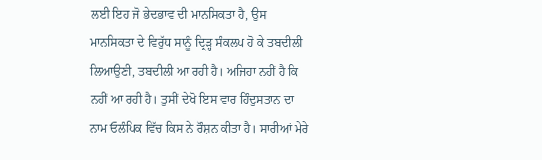ਲਈ ਇਹ ਜੋ ਭੇਦਭਾਵ ਦੀ ਮਾਨਸਿਕਤਾ ਹੈ, ਉਸ ਮਾਨਸਿਕਤਾ ਦੇ ਵਿਰੁੱਧ ਸਾਨੂੰ ਦ੍ਰਿੜ੍ਹ ਸੰਕਲਪ ਹੋ ਕੇ ਤਬਦੀਲੀ ਲਿਆਉਣੀ, ਤਬਦੀਲੀ ਆ ਰਹੀ ਹੈ। ਅਜਿਹਾ ਨਹੀਂ ਹੈ ਕਿ ਨਹੀਂ ਆ ਰਹੀ ਹੈ। ਤੁਸੀਂ ਦੇਖੋ ਇਸ ਵਾਰ ਹਿੰਦੁਸਤਾਨ ਦਾ ਨਾਮ ਓਲੰਪਿਕ ਵਿੱਚ ਕਿਸ ਨੇ ਰੌਸ਼ਨ ਕੀਤਾ ਹੈ। ਸਾਰੀਆਂ ਮੇਰੇ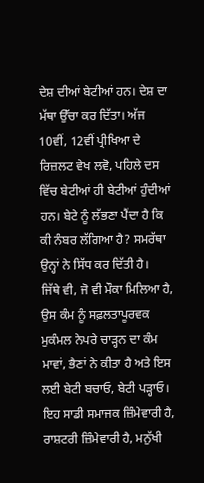ਦੇਸ਼ ਦੀਆਂ ਬੇਟੀਆਂ ਹਨ। ਦੇਸ਼ ਦਾ ਮੱਥਾ ਉੱਚਾ ਕਰ ਦਿੱਤਾ। ਅੱਜ 10ਵੀਂ, 12ਵੀਂ ਪ੍ਰੀਖਿਆ ਦੇ ਰਿਜ਼ਲਟ ਵੇਖ ਲਵੋ, ਪਹਿਲੇ ਦਸ ਵਿੱਚ ਬੇਟੀਆਂ ਹੀ ਬੇਟੀਆਂ ਹੁੰਦੀਆਂ ਹਨ। ਬੇਟੇ ਨੂੰ ਲੱਭਣਾ ਪੈਂਦਾ ਹੈ ਕਿ ਕੀ ਨੰਬਰ ਲੱਗਿਆ ਹੈ? ਸਮਰੱਥਾ ਉਨ੍ਹਾਂ ਨੇ ਸਿੱਧ ਕਰ ਦਿੱਤੀ ਹੈ।
ਜਿੱਥੇ ਵੀ, ਜੋ ਵੀ ਮੌਕਾ ਮਿਲਿਆ ਹੈ, ਉਸ ਕੰਮ ਨੂੰ ਸਫ਼ਲਤਾਪੂਰਵਕ ਮੁਕੰਮਲ ਨੇਪਰੇ ਚਾੜ੍ਹਨ ਦਾ ਕੰਮ ਮਾਵਾਂ, ਭੈਣਾਂ ਨੇ ਕੀਤਾ ਹੈ ਅਤੇ ਇਸ ਲਈ ਬੇਟੀ ਬਚਾਓ, ਬੇਟੀ ਪੜ੍ਹਾਓ। ਇਹ ਸਾਡੀ ਸਮਾਜਕ ਜ਼ਿੰਮੇਵਾਰੀ ਹੈ, ਰਾਸ਼ਟਰੀ ਜ਼ਿੰਮੇਵਾਰੀ ਹੈ, ਮਨੁੱਖੀ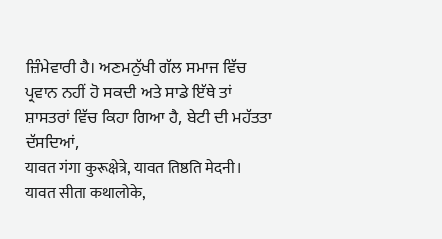ਜ਼ਿੰਮੇਵਾਰੀ ਹੈ। ਅਣਮਨੁੱਖੀ ਗੱਲ ਸਮਾਜ ਵਿੱਚ ਪ੍ਰਵਾਨ ਨਹੀਂ ਹੋ ਸਕਦੀ ਅਤੇ ਸਾਡੇ ਇੱਥੇ ਤਾਂ ਸ਼ਾਸਤਰਾਂ ਵਿੱਚ ਕਿਹਾ ਗਿਆ ਹੈ, ਬੇਟੀ ਦੀ ਮਹੱਤਤਾ ਦੱਸਦਿਆਂ,
यावत गंगा कुरूक्षेत्रे, यावत तिष्ठति मेदनी।
यावत सीता कथालोके,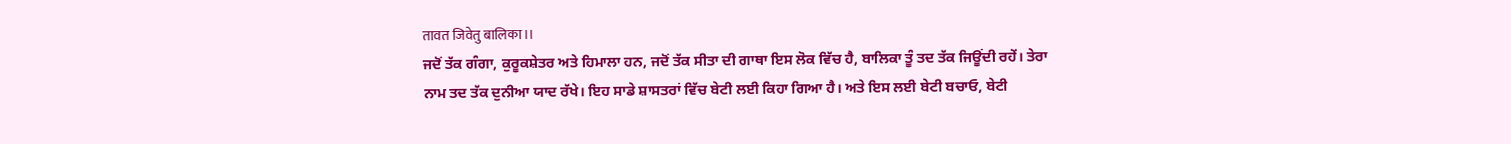तावत जिवेतु बालिका।।
ਜਦੋਂ ਤੱਕ ਗੰਗਾ, ਕੁਰੂਕਸ਼ੇਤਰ ਅਤੇ ਹਿਮਾਲਾ ਹਨ, ਜਦੋਂ ਤੱਕ ਸੀਤਾ ਦੀ ਗਾਥਾ ਇਸ ਲੋਕ ਵਿੱਚ ਹੈ, ਬਾਲਿਕਾ ਤੂੰ ਤਦ ਤੱਕ ਜਿਊਂਦੀ ਰਹੇਂ। ਤੇਰਾ ਨਾਮ ਤਦ ਤੱਕ ਦੁਨੀਆ ਯਾਦ ਰੱਖੇ। ਇਹ ਸਾਡੇ ਸ਼ਾਸਤਰਾਂ ਵਿੱਚ ਬੇਟੀ ਲਈ ਕਿਹਾ ਗਿਆ ਹੈ। ਅਤੇ ਇਸ ਲਈ ਬੇਟੀ ਬਚਾਓ, ਬੇਟੀ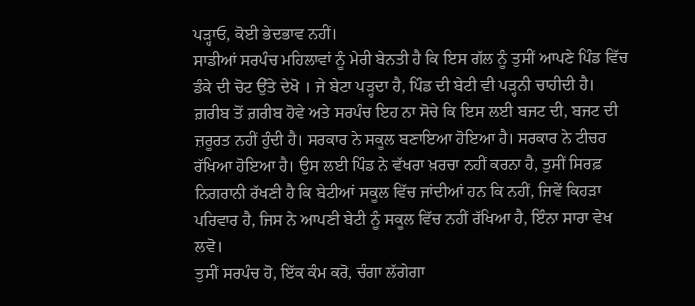ਪੜ੍ਹਾਓ, ਕੋਈ ਭੇਦਭਾਵ ਨਹੀਂ।
ਸਾਡੀਆਂ ਸਰਪੰਚ ਮਹਿਲਾਵਾਂ ਨੂੰ ਮੇਰੀ ਬੇਨਤੀ ਹੈ ਕਿ ਇਸ ਗੱਲ ਨੂੰ ਤੁਸੀਂ ਆਪਣੇ ਪਿੰਡ ਵਿੱਚ ਡੰਕੇ ਦੀ ਚੋਟ ਉੱਤੇ ਦੇਖੋ । ਜੇ ਬੇਟਾ ਪੜ੍ਹਦਾ ਹੈ, ਪਿੰਡ ਦੀ ਬੇਟੀ ਵੀ ਪੜ੍ਹਨੀ ਚਾਹੀਦੀ ਹੈ। ਗ਼ਰੀਬ ਤੋਂ ਗ਼ਰੀਬ ਹੋਵੇ ਅਤੇ ਸਰਪੰਚ ਇਹ ਨਾ ਸੋਚੇ ਕਿ ਇਸ ਲਈ ਬਜਟ ਦੀ, ਬਜਟ ਦੀ ਜ਼ਰੂਰਤ ਨਹੀਂ ਹੁੰਦੀ ਹੈ। ਸਰਕਾਰ ਨੇ ਸਕੂਲ ਬਣਾਇਆ ਹੋਇਆ ਹੈ। ਸਰਕਾਰ ਨੇ ਟੀਚਰ ਰੱਖਿਆ ਹੋਇਆ ਹੈ। ਉਸ ਲਈ ਪਿੰਡ ਨੇ ਵੱਖਰਾ ਖ਼ਰਚਾ ਨਹੀਂ ਕਰਨਾ ਹੈ, ਤੁਸੀਂ ਸਿਰਫ਼ ਨਿਗਰਾਨੀ ਰੱਖਣੀ ਹੈ ਕਿ ਬੇਟੀਆਂ ਸਕੂਲ ਵਿੱਚ ਜਾਂਦੀਆਂ ਹਨ ਕਿ ਨਹੀਂ, ਜਿਵੇਂ ਕਿਹੜਾ ਪਰਿਵਾਰ ਹੈ, ਜਿਸ ਨੇ ਆਪਣੀ ਬੇਟੀ ਨੂੰ ਸਕੂਲ ਵਿੱਚ ਨਹੀਂ ਰੱਖਿਆ ਹੈ, ਇੰਨਾ ਸਾਰਾ ਵੇਖ ਲਵੋ।
ਤੁਸੀਂ ਸਰਪੰਚ ਹੋ, ਇੱਕ ਕੰਮ ਕਰੋ, ਚੰਗਾ ਲੱਗੇਗਾ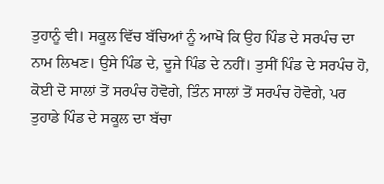ਤੁਹਾਨੂੰ ਵੀ। ਸਕੂਲ ਵਿੱਚ ਬੱਚਿਆਂ ਨੂੰ ਆਖੋ ਕਿ ਉਹ ਪਿੰਡ ਦੇ ਸਰਪੰਚ ਦਾ ਨਾਮ ਲਿਖਣ। ਉਸੇ ਪਿੰਡ ਦੇ, ਦੂਜੇ ਪਿੰਡ ਦੇ ਨਹੀਂ। ਤੁਸੀਂ ਪਿੰਡ ਦੇ ਸਰਪੰਚ ਹੋ, ਕੋਈ ਦੋ ਸਾਲਾਂ ਤੋਂ ਸਰਪੰਚ ਹੋਵੋਗੇ, ਤਿੰਨ ਸਾਲਾਂ ਤੋਂ ਸਰਪੰਚ ਹੋਵੋਗੇ, ਪਰ ਤੁਹਾਡੇ ਪਿੰਡ ਦੇ ਸਕੂਲ ਦਾ ਬੱਚਾ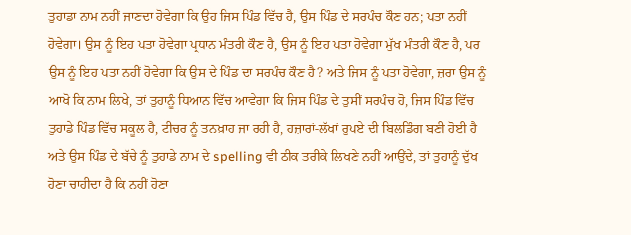ਤੁਹਾਡਾ ਨਾਮ ਨਹੀਂ ਜਾਣਦਾ ਹੋਵੇਗਾ ਕਿ ਉਹ ਜਿਸ ਪਿੰਡ ਵਿੱਚ ਹੈ, ਉਸ ਪਿੰਡ ਦੇ ਸਰਪੰਚ ਕੌਣ ਹਨ; ਪਤਾ ਨਹੀਂ ਹੋਵੇਗਾ। ਉਸ ਨੂੰ ਇਹ ਪਤਾ ਹੋਵੇਗਾ ਪ੍ਰਧਾਨ ਮੰਤਰੀ ਕੌਣ ਹੈ, ਉਸ ਨੂੰ ਇਹ ਪਤਾ ਹੋਵੇਗਾ ਮੁੱਖ ਮੰਤਰੀ ਕੌਣ ਹੈ, ਪਰ ਉਸ ਨੂੰ ਇਹ ਪਤਾ ਨਹੀਂ ਹੋਵੇਗਾ ਕਿ ਉਸ ਦੇ ਪਿੰਡ ਦਾ ਸਰਪੰਚ ਕੌਣ ਹੈ? ਅਤੇ ਜਿਸ ਨੂੰ ਪਤਾ ਹੋਵੇਗਾ, ਜ਼ਰਾ ਉਸ ਨੂੰ ਆਖੋ ਕਿ ਨਾਮ ਲਿਖੇ, ਤਾਂ ਤੁਹਾਨੂੰ ਧਿਆਨ ਵਿੱਚ ਆਵੇਗਾ ਕਿ ਜਿਸ ਪਿੰਡ ਦੇ ਤੁਸੀਂ ਸਰਪੰਚ ਹੋ, ਜਿਸ ਪਿੰਡ ਵਿੱਚ ਤੁਹਾਡੇ ਪਿੰਡ ਵਿੱਚ ਸਕੂਲ ਹੈ, ਟੀਚਰ ਨੂੰ ਤਨਖ਼ਾਹ ਜਾ ਰਹੀ ਹੈ, ਹਜ਼ਾਰਾਂ-ਲੱਖਾਂ ਰੁਪਏ ਦੀ ਬਿਲਡਿੰਗ ਬਣੀ ਹੋਈ ਹੈ ਅਤੇ ਉਸ ਪਿੰਡ ਦੇ ਬੱਚੇ ਨੂੰ ਤੁਹਾਡੇ ਨਾਮ ਦੇ spelling ਵੀ ਠੀਕ ਤਰੀਕੇ ਲਿਖਣੇ ਨਹੀਂ ਆਉਂਦੇ, ਤਾਂ ਤੁਹਾਨੂੰ ਦੁੱਖ ਹੋਣਾ ਚਾਹੀਦਾ ਹੈ ਕਿ ਨਹੀਂ ਹੋਣਾ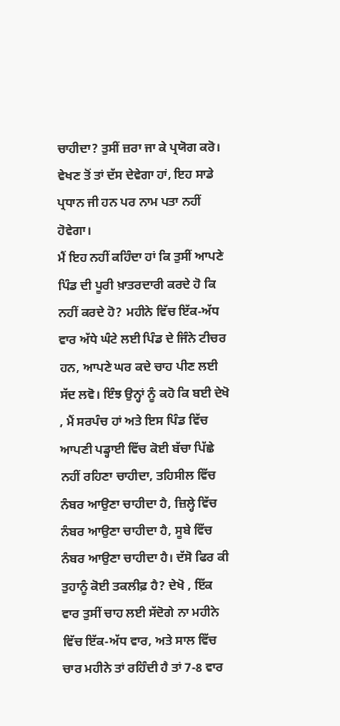ਚਾਹੀਦਾ? ਤੁਸੀਂ ਜ਼ਰਾ ਜਾ ਕੇ ਪ੍ਰਯੋਗ ਕਰੋ। ਵੇਖਣ ਤੋਂ ਤਾਂ ਦੱਸ ਦੇਵੇਗਾ ਹਾਂ, ਇਹ ਸਾਡੇ ਪ੍ਰਧਾਨ ਜੀ ਹਨ ਪਰ ਨਾਮ ਪਤਾ ਨਹੀਂ ਹੋਵੇਗਾ।
ਮੈਂ ਇਹ ਨਹੀਂ ਕਹਿੰਦਾ ਹਾਂ ਕਿ ਤੁਸੀਂ ਆਪਣੇ ਪਿੰਡ ਦੀ ਪੂਰੀ ਖ਼ਾਤਰਦਾਰੀ ਕਰਦੇ ਹੋ ਕਿ ਨਹੀਂ ਕਰਦੇ ਹੋ? ਮਹੀਨੇ ਵਿੱਚ ਇੱਕ-ਅੱਧ ਵਾਰ ਅੱਧੇ ਘੰਟੇ ਲਈ ਪਿੰਡ ਦੇ ਜਿੰਨੇ ਟੀਚਰ ਹਨ, ਆਪਣੇ ਘਰ ਕਦੇ ਚਾਹ ਪੀਣ ਲਈ ਸੱਦ ਲਵੋ। ਇੰਝ ਉਨ੍ਹਾਂ ਨੂੰ ਕਹੋ ਕਿ ਬਈ ਦੇਖੋ , ਮੈਂ ਸਰਪੰਚ ਹਾਂ ਅਤੇ ਇਸ ਪਿੰਡ ਵਿੱਚ ਆਪਣੀ ਪਡ੍ਹਾਈ ਵਿੱਚ ਕੋਈ ਬੱਚਾ ਪਿੱਛੇ ਨਹੀਂ ਰਹਿਣਾ ਚਾਹੀਦਾ, ਤਹਿਸੀਲ ਵਿੱਚ ਨੰਬਰ ਆਉਣਾ ਚਾਹੀਦਾ ਹੈ, ਜ਼ਿਲ੍ਹੇ ਵਿੱਚ ਨੰਬਰ ਆਉਣਾ ਚਾਹੀਦਾ ਹੈ, ਸੂਬੇ ਵਿੱਚ ਨੰਬਰ ਆਉਣਾ ਚਾਹੀਦਾ ਹੈ। ਦੱਸੋ ਫਿਰ ਕੀ ਤੁਹਾਨੂੰ ਕੋਈ ਤਕਲੀਫ਼ ਹੈ? ਦੇਖੋ , ਇੱਕ ਵਾਰ ਤੁਸੀਂ ਚਾਹ ਲਈ ਸੱਦੋਗੇ ਨਾ ਮਹੀਨੇ ਵਿੱਚ ਇੱਕ-ਅੱਧ ਵਾਰ, ਅਤੇ ਸਾਲ ਵਿੱਚ ਚਾਰ ਮਹੀਨੇ ਤਾਂ ਰਹਿੰਦੀ ਹੈ ਤਾਂ 7-8 ਵਾਰ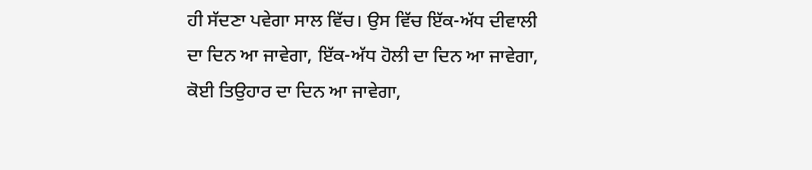ਹੀ ਸੱਦਣਾ ਪਵੇਗਾ ਸਾਲ ਵਿੱਚ। ਉਸ ਵਿੱਚ ਇੱਕ-ਅੱਧ ਦੀਵਾਲੀ ਦਾ ਦਿਨ ਆ ਜਾਵੇਗਾ, ਇੱਕ-ਅੱਧ ਹੋਲੀ ਦਾ ਦਿਨ ਆ ਜਾਵੇਗਾ, ਕੋਈ ਤਿਉਹਾਰ ਦਾ ਦਿਨ ਆ ਜਾਵੇਗਾ,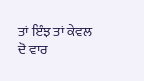ਤਾਂ ਇੰਝ ਤਾਂ ਕੇਵਲ ਦੋ ਵਾਰ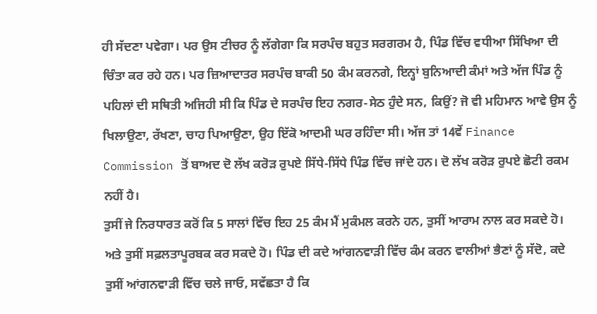ਹੀ ਸੱਦਣਾ ਪਵੇਗਾ। ਪਰ ਉਸ ਟੀਚਰ ਨੂੰ ਲੱਗੇਗਾ ਕਿ ਸਰਪੰਚ ਬਹੁਤ ਸਰਗਰਮ ਹੈ, ਪਿੰਡ ਵਿੱਚ ਵਧੀਆ ਸਿੱਖਿਆ ਦੀ ਚਿੰਤਾ ਕਰ ਰਹੇ ਹਨ। ਪਰ ਜ਼ਿਆਦਾਤਰ ਸਰਪੰਚ ਬਾਕੀ 50 ਕੰਮ ਕਰਨਗੇ, ਇਨ੍ਹਾਂ ਬੁਨਿਆਦੀ ਕੰਮਾਂ ਅਤੇ ਅੱਜ ਪਿੰਡ ਨੂੰ ਪਹਿਲਾਂ ਦੀ ਸਥਿਤੀ ਅਜਿਹੀ ਸੀ ਕਿ ਪਿੰਡ ਦੇ ਸਰਪੰਚ ਇਹ ਨਗਰ-ਸੇਠ ਹੁੰਦੇ ਸਨ, ਕਿਉਂ? ਜੋ ਵੀ ਮਹਿਮਾਨ ਆਵੇ ਉਸ ਨੂੰ ਖਿਲਾਉਣਾ, ਰੱਖਣਾ, ਚਾਹ ਪਿਆਉਣਾ, ਉਹ ਇੱਕੋ ਆਦਮੀ ਘਰ ਰਹਿੰਦਾ ਸੀ। ਅੱਜ ਤਾਂ 14ਵੇਂ Finance Commission ਤੋਂ ਬਾਅਦ ਦੋ ਲੱਖ ਕਰੋੜ ਰੁਪਏ ਸਿੱਧੇ-ਸਿੱਧੇ ਪਿੰਡ ਵਿੱਚ ਜਾਂਦੇ ਹਨ। ਦੋ ਲੱਖ ਕਰੋੜ ਰੁਪਏ ਛੋਟੀ ਰਕਮ ਨਹੀਂ ਹੈ।
ਤੁਸੀਂ ਜੇ ਨਿਰਧਾਰਤ ਕਰੋਂ ਕਿ 5 ਸਾਲਾਂ ਵਿੱਚ ਇਹ 25 ਕੰਮ ਮੈਂ ਮੁਕੰਮਲ ਕਰਨੇ ਹਨ, ਤੁਸੀਂ ਆਰਾਮ ਨਾਲ ਕਰ ਸਕਦੇ ਹੋ। ਅਤੇ ਤੁਸੀਂ ਸਫ਼ਲਤਾਪੂਰਬਕ ਕਰ ਸਕਦੇ ਹੋ। ਪਿੰਡ ਦੀ ਕਦੇ ਆਂਗਨਵਾੜੀ ਵਿੱਚ ਕੰਮ ਕਰਨ ਵਾਲੀਆਂ ਭੈਣਾਂ ਨੂੰ ਸੱਦੋ, ਕਦੇ ਤੁਸੀਂ ਆਂਗਨਵਾੜੀ ਵਿੱਚ ਚਲੇ ਜਾਓ, ਸਵੱਛਤਾ ਹੈ ਕਿ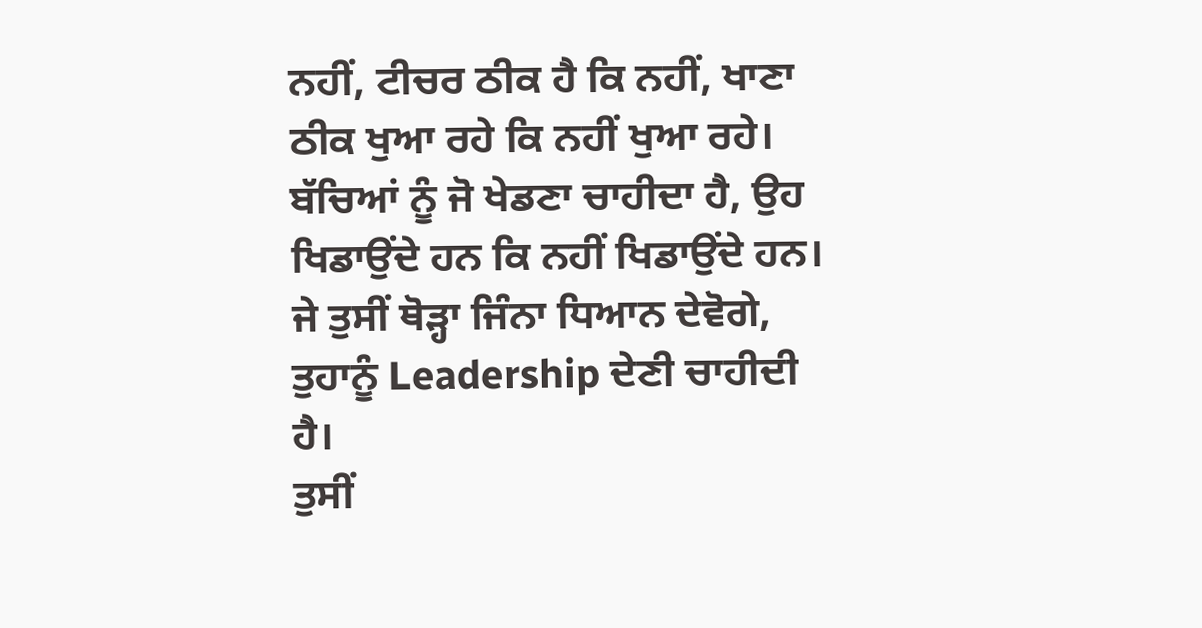ਨਹੀਂ, ਟੀਚਰ ਠੀਕ ਹੈ ਕਿ ਨਹੀਂ, ਖਾਣਾ ਠੀਕ ਖੁਆ ਰਹੇ ਕਿ ਨਹੀਂ ਖੁਆ ਰਹੇ। ਬੱਚਿਆਂ ਨੂੰ ਜੋ ਖੇਡਣਾ ਚਾਹੀਦਾ ਹੈ, ਉਹ ਖਿਡਾਉਂਦੇ ਹਨ ਕਿ ਨਹੀਂ ਖਿਡਾਉਂਦੇ ਹਨ। ਜੇ ਤੁਸੀਂ ਥੋੜ੍ਹਾ ਜਿੰਨਾ ਧਿਆਨ ਦੇਵੋਗੇ, ਤੁਹਾਨੂੰ Leadership ਦੇਣੀ ਚਾਹੀਦੀ ਹੈ।
ਤੁਸੀਂ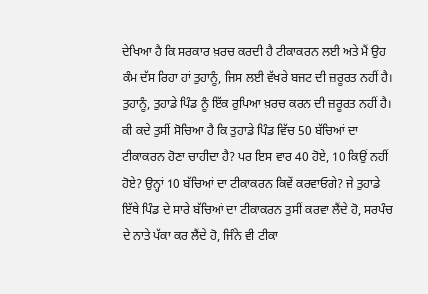ਦੇਖਿਆ ਹੈ ਕਿ ਸਰਕਾਰ ਖ਼ਰਚ ਕਰਦੀ ਹੈ ਟੀਕਾਕਰਨ ਲਈ ਅਤੇ ਮੈਂ ਉਹ ਕੰਮ ਦੱਸ ਰਿਹਾ ਹਾਂ ਤੁਹਾਨੂੰ, ਜਿਸ ਲਈ ਵੱਖਰੇ ਬਜਟ ਦੀ ਜ਼ਰੂਰਤ ਨਹੀਂ ਹੈ। ਤੁਹਾਨੂੰ, ਤੁਹਾਡੇ ਪਿੰਡ ਨੂੰ ਇੱਕ ਰੁਪਿਆ ਖ਼ਰਚ ਕਰਨ ਦੀ ਜ਼ਰੂਰਤ ਨਹੀਂ ਹੈ। ਕੀ ਕਦੇ ਤੁਸੀਂ ਸੋਚਿਆ ਹੈ ਕਿ ਤੁਹਾਡੇ ਪਿੰਡ ਵਿੱਚ 50 ਬੱਚਿਆਂ ਦਾ ਟੀਕਾਕਰਨ ਹੋਣਾ ਚਾਹੀਦਾ ਹੈ? ਪਰ ਇਸ ਵਾਰ 40 ਹੋਏ, 10 ਕਿਉਂ ਨਹੀਂ ਹੋਏ? ਉਨ੍ਹਾਂ 10 ਬੱਚਿਆਂ ਦਾ ਟੀਕਾਕਰਨ ਕਿਵੇਂ ਕਰਵਾਓਗੇ? ਜੇ ਤੁਹਾਡੇ ਇੱਥੇ ਪਿੰਡ ਦੇ ਸਾਰੇ ਬੱਚਿਆਂ ਦਾ ਟੀਕਾਕਰਨ ਤੁਸੀਂ ਕਰਵਾ ਲੈਂਦੇ ਹੋ, ਸਰਪੰਚ ਦੇ ਨਾਤੇ ਪੱਕਾ ਕਰ ਲੈਂਦੇ ਹੋ, ਜਿੰਨੇ ਵੀ ਟੀਕਾ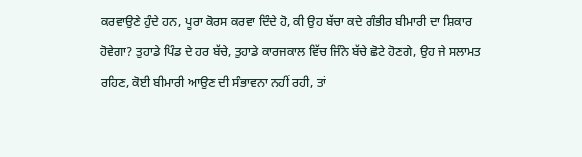ਕਰਵਾਉਣੇ ਹੁੰਦੇ ਹਨ, ਪੂਰਾ ਕੋਰਸ ਕਰਵਾ ਦਿੰਦੇ ਹੋ, ਕੀ ਉਹ ਬੱਚਾ ਕਦੇ ਗੰਭੀਰ ਬੀਮਾਰੀ ਦਾ ਸ਼ਿਕਾਰ ਹੋਵੇਗਾ? ਤੁਹਾਡੇ ਪਿੰਡ ਦੇ ਹਰ ਬੱਚੇ, ਤੁਹਾਡੇ ਕਾਰਜਕਾਲ ਵਿੱਚ ਜਿੰਨੇ ਬੱਚੇ ਛੋਟੇ ਹੋਣਗੇ, ਉਹ ਜੇ ਸਲਾਮਤ ਰਹਿਣ, ਕੋਈ ਬੀਮਾਰੀ ਆਉਣ ਦੀ ਸੰਭਾਵਨਾ ਨਹੀਂ ਰਹੀ, ਤਾਂ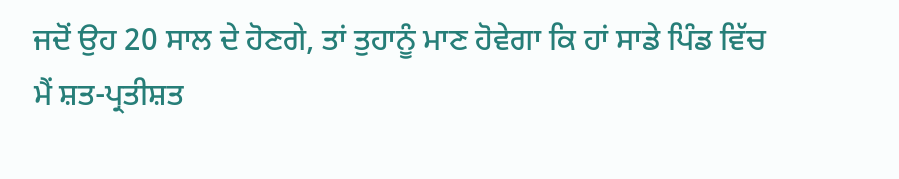ਜਦੋਂ ਉਹ 20 ਸਾਲ ਦੇ ਹੋਣਗੇ, ਤਾਂ ਤੁਹਾਨੂੰ ਮਾਣ ਹੋਵੇਗਾ ਕਿ ਹਾਂ ਸਾਡੇ ਪਿੰਡ ਵਿੱਚ ਮੈਂ ਸ਼ਤ-ਪ੍ਰਤੀਸ਼ਤ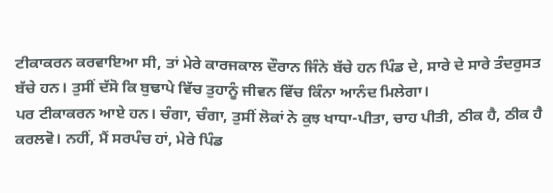ਟੀਕਾਕਰਨ ਕਰਵਾਇਆ ਸੀ, ਤਾਂ ਮੇਰੇ ਕਾਰਜਕਾਲ ਦੌਰਾਨ ਜਿੰਨੇ ਬੱਚੇ ਹਨ ਪਿੰਡ ਦੇ, ਸਾਰੇ ਦੇ ਸਾਰੇ ਤੰਦਰੁਸਤ ਬੱਚੇ ਹਨ। ਤੁਸੀਂ ਦੱਸੋ ਕਿ ਬੁਢਾਪੇ ਵਿੱਚ ਤੁਹਾਨੂੰ ਜੀਵਨ ਵਿੱਚ ਕਿੰਨਾ ਆਨੰਦ ਮਿਲੇਗਾ।
ਪਰ ਟੀਕਾਕਰਨ ਆਏ ਹਨ। ਚੰਗਾ, ਚੰਗਾ, ਤੁਸੀਂ ਲੋਕਾਂ ਨੇ ਕੁਝ ਖਾਧਾ-ਪੀਤਾ, ਚਾਹ ਪੀਤੀ, ਠੀਕ ਹੈ, ਠੀਕ ਹੈ ਕਰਲਵੋ। ਨਹੀਂ, ਮੈਂ ਸਰਪੰਚ ਹਾਂ, ਮੇਰੇ ਪਿੰਡ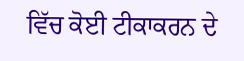ਵਿੱਚ ਕੋਈ ਟੀਕਾਕਰਨ ਦੇ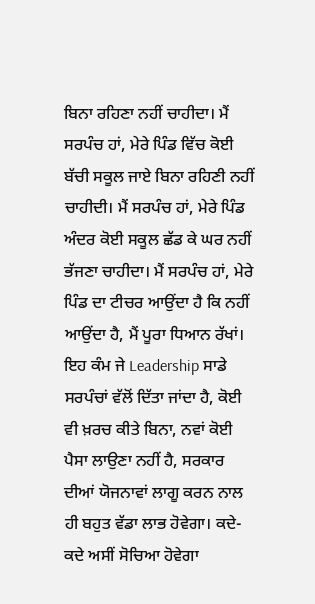ਬਿਨਾ ਰਹਿਣਾ ਨਹੀਂ ਚਾਹੀਦਾ। ਮੈਂ ਸਰਪੰਚ ਹਾਂ, ਮੇਰੇ ਪਿੰਡ ਵਿੱਚ ਕੋਈ ਬੱਚੀ ਸਕੂਲ ਜਾਏ ਬਿਨਾ ਰਹਿਣੀ ਨਹੀਂ ਚਾਹੀਦੀ। ਮੈਂ ਸਰਪੰਚ ਹਾਂ, ਮੇਰੇ ਪਿੰਡ ਅੰਦਰ ਕੋਈ ਸਕੂਲ ਛੱਡ ਕੇ ਘਰ ਨਹੀਂ ਭੱਜਣਾ ਚਾਹੀਦਾ। ਮੈਂ ਸਰਪੰਚ ਹਾਂ, ਮੇਰੇ ਪਿੰਡ ਦਾ ਟੀਚਰ ਆਉਂਦਾ ਹੈ ਕਿ ਨਹੀਂ ਆਉਂਦਾ ਹੈ, ਮੈਂ ਪੂਰਾ ਧਿਆਨ ਰੱਖਾਂ।
ਇਹ ਕੰਮ ਜੇ Leadership ਸਾਡੇ ਸਰਪੰਚਾਂ ਵੱਲੋਂ ਦਿੱਤਾ ਜਾਂਦਾ ਹੈ, ਕੋਈ ਵੀ ਖ਼ਰਚ ਕੀਤੇ ਬਿਨਾ, ਨਵਾਂ ਕੋਈ ਪੈਸਾ ਲਾਉਣਾ ਨਹੀਂ ਹੈ, ਸਰਕਾਰ ਦੀਆਂ ਯੋਜਨਾਵਾਂ ਲਾਗੂ ਕਰਨ ਨਾਲ ਹੀ ਬਹੁਤ ਵੱਡਾ ਲਾਭ ਹੋਵੇਗਾ। ਕਦੇ-ਕਦੇ ਅਸੀਂ ਸੋਚਿਆ ਹੋਵੇਗਾ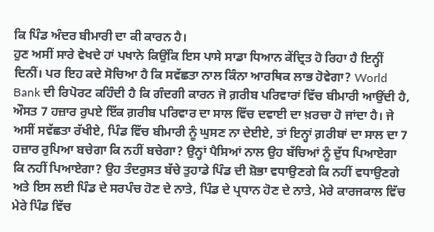ਕਿ ਪਿੰਡ ਅੰਦਰ ਬੀਮਾਰੀ ਦਾ ਕੀ ਕਾਰਨ ਹੈ।
ਹੁਣ ਅਸੀਂ ਸਾਰੇ ਵੇਖਦੇ ਹਾਂ ਪਖਾਨੇ ਕਿਉਂਕਿ ਇਸ ਪਾਸੇ ਸਾਡਾ ਧਿਆਨ ਕੇਂਦ੍ਰਿਤ ਹੋ ਰਿਹਾ ਹੈ ਇਨ੍ਹੀਂ ਦਿਨੀਂ। ਪਰ ਇਹ ਕਦੇ ਸੋਚਿਆ ਹੈ ਕਿ ਸਵੱਛਤਾ ਨਾਲ ਕਿੰਨਾ ਆਰਥਿਕ ਲਾਭ ਹੋਵੇਗਾ? World Bank ਦੀ ਰਿਪੋਰਟ ਕਹਿੰਦੀ ਹੈ ਕਿ ਗੰਦਗੀ ਕਾਰਨ ਜੋ ਗ਼ਰੀਬ ਪਰਿਵਾਰਾਂ ਵਿੱਚ ਬੀਮਾਰੀ ਆਉਂਦੀ ਹੈ, ਔਸਤ 7 ਹਜ਼ਾਰ ਰੁਪਏ ਇੱਕ ਗ਼ਰੀਬ ਪਰਿਵਾਰ ਦਾ ਸਾਲ ਵਿੱਚ ਦਵਾਈ ਦਾ ਖ਼ਰਚਾ ਹੋ ਜਾਂਦਾ ਹੈ। ਜੇ ਅਸੀਂ ਸਵੱਛਤਾ ਰੱਖੀਏ, ਪਿੰਡ ਵਿੱਚ ਬੀਮਾਰੀ ਨੂੰ ਘੁਸਣ ਨਾ ਦੇਈਏ, ਤਾਂ ਇਨ੍ਹਾਂ ਗ਼ਰੀਬਾਂ ਦਾ ਸਾਲ ਦਾ 7 ਹਜ਼ਾਰ ਰੁਪਿਆ ਬਚੇਗਾ ਕਿ ਨਹੀਂ ਬਚੇਗਾ? ਉਨ੍ਹਾਂ ਪੈਸਿਆਂ ਨਾਲ ਉਹ ਬੱਚਿਆਂ ਨੂੰ ਦੁੱਧ ਪਿਆਏਗਾ ਕਿ ਨਹੀਂ ਪਿਆਏਗਾ? ਉਹ ਤੰਦਰੁਸਤ ਬੱਚੇ ਤੁਹਾਡੇ ਪਿੰਡ ਦੀ ਸ਼ੋਭਾ ਵਧਾਉਣਗੇ ਕਿ ਨਹੀਂ ਵਧਾਉਣਗੇ ਅਤੇ ਇਸ ਲਈ ਪਿੰਡ ਦੇ ਸਰਪੰਚ ਹੋਣ ਦੇ ਨਾਤੇ, ਪਿੰਡ ਦੇ ਪ੍ਰਧਾਨ ਹੋਣ ਦੇ ਨਾਤੇ, ਮੇਰੇ ਕਾਰਜਕਾਲ ਵਿੱਚ ਮੇਰੇ ਪਿੰਡ ਵਿੱਚ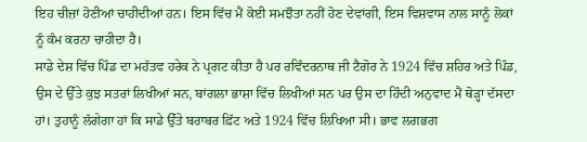ਇਹ ਚੀਜ਼ਾਂ ਹੋਣੀਆਂ ਚਾਹੀਦੀਆਂ ਹਨ। ਇਸ ਵਿੱਚ ਮੈਂ ਕੋਈ ਸਮਝੌਤਾ ਨਹੀਂ ਹੋਣ ਦੇਵਾਂਗੀ, ਇਸ ਵਿਸ਼ਵਾਸ ਨਾਲ ਸਾਨੂੰ ਲੋਕਾਂ ਨੂੰ ਕੰਮ ਕਰਨਾ ਚਾਹੀਦਾ ਹੈ।
ਸਾਡੇ ਦੇਸ਼ ਵਿੱਚ ਪਿੰਡ ਦਾ ਮਹੱਤਵ ਹਰੇਕ ਨੇ ਪ੍ਰਗਟ ਕੀਤਾ ਹੈ ਪਰ ਰਵਿੰਦਰਨਾਥ ਜੀ ਟੈਗੋਰ ਨੇ 1924 ਵਿੱਚ ਸ਼ਹਿਰ ਅਤੇ ਪਿੰਡ, ਉਸ ਦੇ ਉੱਤੇ ਕੁਝ ਸਤਰਾਂ ਲਿਖੀਆਂ ਸਨ, ਬਾਂਗਲਾ ਭਾਸ਼ਾ ਵਿੱਚ ਲਿਖੀਆਂ ਸਨ ਪਰ ਉਸ ਦਾ ਹਿੰਦੀ ਅਨੁਵਾਦ ਮੈਂ ਥੋੜ੍ਹਾ ਦੱਸਦਾ ਹਾਂ। ਤੁਹਾਨੂੰ ਲੱਗੇਗਾ ਹਾਂ ਕਿ ਸਾਡੇ ਉੱਤੇ ਬਰਾਬਰ ਫ਼ਿੱਟ ਅਤੇ 1924 ਵਿੱਚ ਲਿਖਿਆ ਸੀ। ਭਾਵ ਲਗਭਗ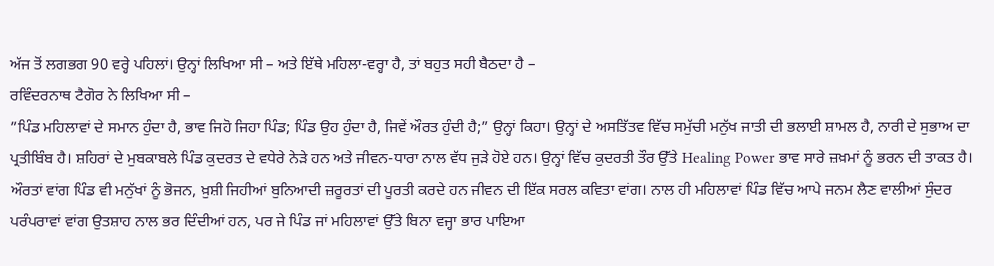ਅੱਜ ਤੋਂ ਲਗਭਗ 90 ਵਰ੍ਹੇ ਪਹਿਲਾਂ। ਉਨ੍ਹਾਂ ਲਿਖਿਆ ਸੀ – ਅਤੇ ਇੱਥੇ ਮਹਿਲਾ-ਵਰ੍ਹਾ ਹੈ, ਤਾਂ ਬਹੁਤ ਸਹੀ ਬੈਠਦਾ ਹੈ –
ਰਵਿੰਦਰਨਾਥ ਟੈਗੋਰ ਨੇ ਲਿਖਿਆ ਸੀ –
”ਪਿੰਡ ਮਹਿਲਾਵਾਂ ਦੇ ਸਮਾਨ ਹੁੰਦਾ ਹੈ, ਭਾਵ ਜਿਹੋ ਜਿਹਾ ਪਿੰਡ; ਪਿੰਡ ਉਹ ਹੁੰਦਾ ਹੈ, ਜਿਵੇਂ ਔਰਤ ਹੁੰਦੀ ਹੈ;” ਉਨ੍ਹਾਂ ਕਿਹਾ। ਉਨ੍ਹਾਂ ਦੇ ਅਸਤਿੱਤਵ ਵਿੱਚ ਸਮੁੱਚੀ ਮਨੁੱਖ ਜਾਤੀ ਦੀ ਭਲਾਈ ਸ਼ਾਮਲ ਹੈ, ਨਾਰੀ ਦੇ ਸੁਭਾਅ ਦਾ ਪ੍ਰਤੀਬਿੰਬ ਹੈ। ਸ਼ਹਿਰਾਂ ਦੇ ਮੁਬਕਾਬਲੇ ਪਿੰਡ ਕੁਦਰਤ ਦੇ ਵਧੇਰੇ ਨੇੜੇ ਹਨ ਅਤੇ ਜੀਵਨ-ਧਾਰਾ ਨਾਲ ਵੱਧ ਜੁੜੇ ਹੋਏ ਹਨ। ਉਨ੍ਹਾਂ ਵਿੱਚ ਕੁਦਰਤੀ ਤੌਰ ਉੱਤੇ Healing Power ਭਾਵ ਸਾਰੇ ਜ਼ਖ਼ਮਾਂ ਨੂੰ ਭਰਨ ਦੀ ਤਾਕਤ ਹੈ। ਔਰਤਾਂ ਵਾਂਗ ਪਿੰਡ ਵੀ ਮਨੁੱਖਾਂ ਨੂੰ ਭੋਜਨ, ਖ਼ੁਸ਼ੀ ਜਿਹੀਆਂ ਬੁਨਿਆਦੀ ਜ਼ਰੂਰਤਾਂ ਦੀ ਪੂਰਤੀ ਕਰਦੇ ਹਨ ਜੀਵਨ ਦੀ ਇੱਕ ਸਰਲ ਕਵਿਤਾ ਵਾਂਗ। ਨਾਲ ਹੀ ਮਹਿਲਾਵਾਂ ਪਿੰਡ ਵਿੱਚ ਆਪੇ ਜਨਮ ਲੈਣ ਵਾਲੀਆਂ ਸੁੰਦਰ ਪਰੰਪਰਾਵਾਂ ਵਾਂਗ ਉਤਸ਼ਾਹ ਨਾਲ ਭਰ ਦਿੰਦੀਆਂ ਹਨ, ਪਰ ਜੇ ਪਿੰਡ ਜਾਂ ਮਹਿਲਾਵਾਂ ਉੱਤੇ ਬਿਨਾ ਵਜ੍ਹਾ ਭਾਰ ਪਾਇਆ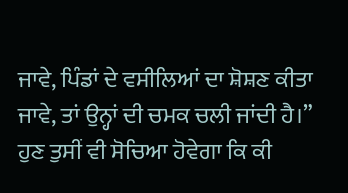ਜਾਵੇ, ਪਿੰਡਾਂ ਦੇ ਵਸੀਲਿਆਂ ਦਾ ਸ਼ੋਸ਼ਣ ਕੀਤਾ ਜਾਵੇ, ਤਾਂ ਉਨ੍ਹਾਂ ਦੀ ਚਮਕ ਚਲੀ ਜਾਂਦੀ ਹੈ।”
ਹੁਣ ਤੁਸੀਂ ਵੀ ਸੋਚਿਆ ਹੋਵੇਗਾ ਕਿ ਕੀ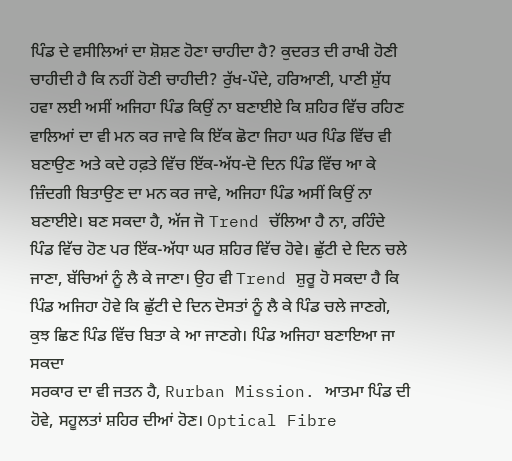ਪਿੰਡ ਦੇ ਵਸੀਲਿਆਂ ਦਾ ਸ਼ੋਸ਼ਣ ਹੋਣਾ ਚਾਹੀਦਾ ਹੈ? ਕੁਦਰਤ ਦੀ ਰਾਖੀ ਹੋਣੀ ਚਾਹੀਦੀ ਹੈ ਕਿ ਨਹੀਂ ਹੋਣੀ ਚਾਹੀਦੀ? ਰੁੱਖ-ਪੌਦੇ, ਹਰਿਆਣੀ, ਪਾਣੀ ਸ਼ੁੱਧ ਹਵਾ ਲਈ ਅਸੀਂ ਅਜਿਹਾ ਪਿੰਡ ਕਿਉਂ ਨਾ ਬਣਾਈਏ ਕਿ ਸ਼ਹਿਰ ਵਿੱਚ ਰਹਿਣ ਵਾਲਿਆਂ ਦਾ ਵੀ ਮਨ ਕਰ ਜਾਵੇ ਕਿ ਇੱਕ ਛੋਟਾ ਜਿਹਾ ਘਰ ਪਿੰਡ ਵਿੱਚ ਵੀ ਬਣਾਉਣ ਅਤੇ ਕਦੇ ਹਫ਼ਤੇ ਵਿੱਚ ਇੱਕ-ਅੱਧ-ਦੋ ਦਿਨ ਪਿੰਡ ਵਿੱਚ ਆ ਕੇ ਜ਼ਿੰਦਗੀ ਬਿਤਾਉਣ ਦਾ ਮਨ ਕਰ ਜਾਵੇ, ਅਜਿਹਾ ਪਿੰਡ ਅਸੀਂ ਕਿਉਂ ਨਾ ਬਣਾਈਏ। ਬਣ ਸਕਦਾ ਹੈ, ਅੱਜ ਜੋ Trend ਚੱਲਿਆ ਹੈ ਨਾ, ਰਹਿੰਦੇ ਪਿੰਡ ਵਿੱਚ ਹੋਣ ਪਰ ਇੱਕ-ਅੱਧਾ ਘਰ ਸ਼ਹਿਰ ਵਿੱਚ ਹੋਵੇ। ਛੁੱਟੀ ਦੇ ਦਿਨ ਚਲੇ ਜਾਣਾ, ਬੱਚਿਆਂ ਨੂੰ ਲੈ ਕੇ ਜਾਣਾ। ਉਹ ਵੀ Trend ਸ਼ੁਰੂ ਹੋ ਸਕਦਾ ਹੈ ਕਿ ਪਿੰਡ ਅਜਿਹਾ ਹੋਵੇ ਕਿ ਛੁੱਟੀ ਦੇ ਦਿਨ ਦੋਸਤਾਂ ਨੂੰ ਲੈ ਕੇ ਪਿੰਡ ਚਲੇ ਜਾਣਗੇ, ਕੁਝ ਛਿਣ ਪਿੰਡ ਵਿੱਚ ਬਿਤਾ ਕੇ ਆ ਜਾਣਗੇ। ਪਿੰਡ ਅਜਿਹਾ ਬਣਾਇਆ ਜਾ ਸਕਦਾ
ਸਰਕਾਰ ਦਾ ਵੀ ਜਤਨ ਹੈ, Rurban Mission. ਆਤਮਾ ਪਿੰਡ ਦੀ ਹੋਵੇ, ਸਹੂਲਤਾਂ ਸ਼ਹਿਰ ਦੀਆਂ ਹੋਣ। Optical Fibre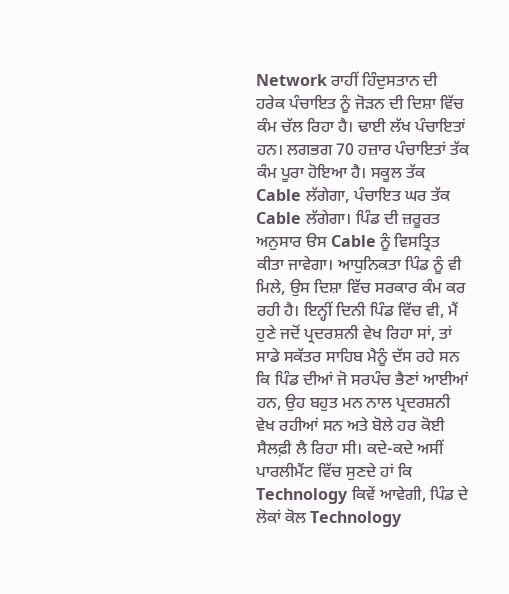Network ਰਾਹੀਂ ਹਿੰਦੁਸਤਾਨ ਦੀ ਹਰੇਕ ਪੰਚਾਇਤ ਨੂੰ ਜੋੜਨ ਦੀ ਦਿਸ਼ਾ ਵਿੱਚ ਕੰਮ ਚੱਲ ਰਿਹਾ ਹੈ। ਢਾਈ ਲੱਖ ਪੰਚਾਇਤਾਂ ਹਨ। ਲਗਭਗ 70 ਹਜ਼ਾਰ ਪੰਚਾਇਤਾਂ ਤੱਕ ਕੰਮ ਪੂਰਾ ਹੋਇਆ ਹੈ। ਸਕੂਲ ਤੱਕ Cable ਲੱਗੇਗਾ, ਪੰਚਾਇਤ ਘਰ ਤੱਕ Cable ਲੱਗੇਗਾ। ਪਿੰਡ ਦੀ ਜ਼ਰੂਰਤ ਅਨੁਸਾਰ ੳਸ Cable ਨੂੰ ਵਿਸਤ੍ਰਿਤ ਕੀਤਾ ਜਾਵੇਗਾ। ਆਧੁਨਿਕਤਾ ਪਿੰਡ ਨੂੰ ਵੀ ਮਿਲੇ, ਉਸ ਦਿਸ਼ਾ ਵਿੱਚ ਸਰਕਾਰ ਕੰਮ ਕਰ ਰਹੀ ਹੈ। ਇਨ੍ਹੀਂ ਦਿਨੀ ਪਿੰਡ ਵਿੱਚ ਵੀ, ਮੈਂ ਹੁਣੇ ਜਦੋਂ ਪ੍ਰਦਰਸ਼ਨੀ ਵੇਖ ਰਿਹਾ ਸਾਂ, ਤਾਂ ਸਾਡੇ ਸਕੱਤਰ ਸਾਹਿਬ ਮੈਨੂੰ ਦੱਸ ਰਹੇ ਸਨ ਕਿ ਪਿੰਡ ਦੀਆਂ ਜੋ ਸਰਪੰਚ ਭੈਣਾਂ ਆਈਆਂ ਹਨ, ਉਹ ਬਹੁਤ ਮਨ ਨਾਲ ਪ੍ਰਦਰਸ਼ਨੀ ਵੇਖ ਰਹੀਆਂ ਸਨ ਅਤੇ ਬੋਲੇ ਹਰ ਕੋਈ ਸੈਲਫ਼ੀ ਲੈ ਰਿਹਾ ਸੀ। ਕਦੇ-ਕਦੇ ਅਸੀਂ ਪਾਰਲੀਮੈਂਟ ਵਿੱਚ ਸੁਣਦੇ ਹਾਂ ਕਿ Technology ਕਿਵੇਂ ਆਵੇਗੀ, ਪਿੰਡ ਦੇ ਲੋਕਾਂ ਕੋਲ Technology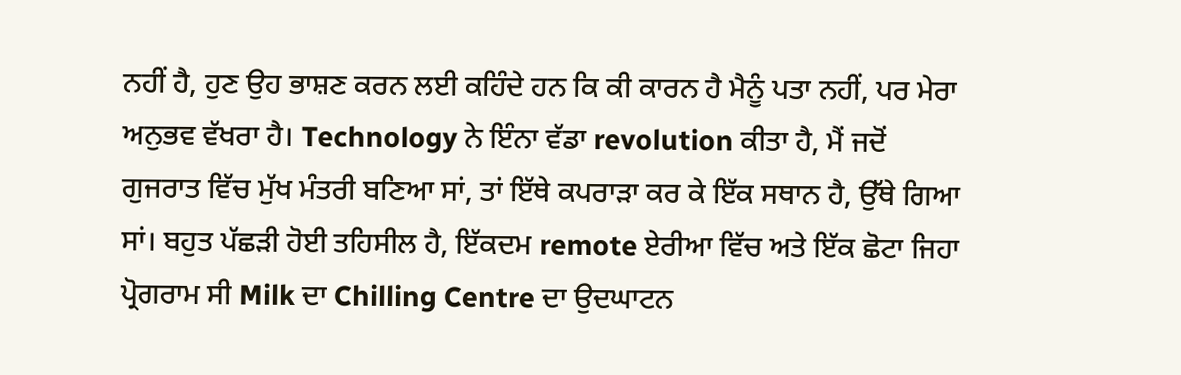ਨਹੀਂ ਹੈ, ਹੁਣ ਉਹ ਭਾਸ਼ਣ ਕਰਨ ਲਈ ਕਹਿੰਦੇ ਹਨ ਕਿ ਕੀ ਕਾਰਨ ਹੈ ਮੈਨੂੰ ਪਤਾ ਨਹੀਂ, ਪਰ ਮੇਰਾ ਅਨੁਭਵ ਵੱਖਰਾ ਹੈ। Technology ਨੇ ਇੰਨਾ ਵੱਡਾ revolution ਕੀਤਾ ਹੈ, ਮੈਂ ਜਦੋਂ ਗੁਜਰਾਤ ਵਿੱਚ ਮੁੱਖ ਮੰਤਰੀ ਬਣਿਆ ਸਾਂ, ਤਾਂ ਇੱਥੇ ਕਪਰਾੜਾ ਕਰ ਕੇ ਇੱਕ ਸਥਾਨ ਹੈ, ਉੱਥੇ ਗਿਆ ਸਾਂ। ਬਹੁਤ ਪੱਛੜੀ ਹੋਈ ਤਹਿਸੀਲ ਹੈ, ਇੱਕਦਮ remote ਏਰੀਆ ਵਿੱਚ ਅਤੇ ਇੱਕ ਛੋਟਾ ਜਿਹਾ ਪ੍ਰੋਗਰਾਮ ਸੀ Milk ਦਾ Chilling Centre ਦਾ ਉਦਘਾਟਨ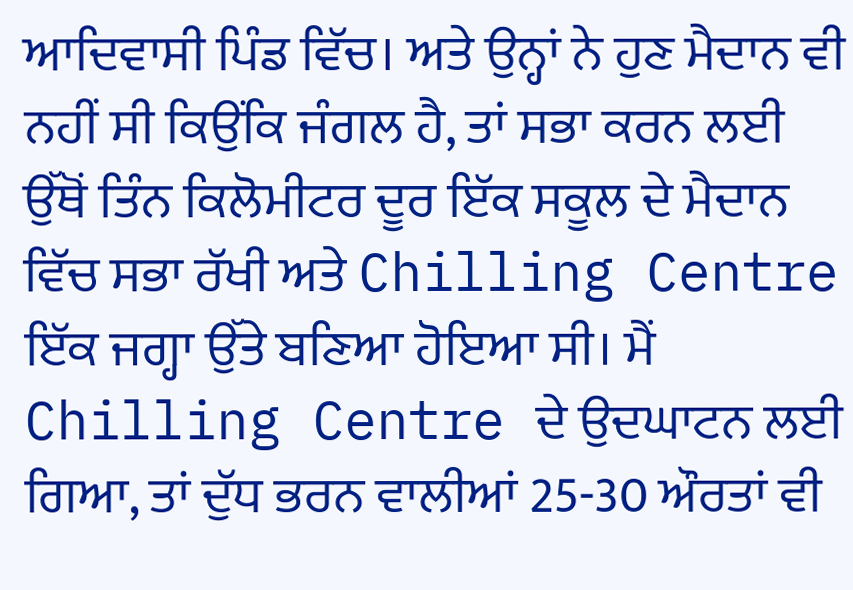ਆਦਿਵਾਸੀ ਪਿੰਡ ਵਿੱਚ। ਅਤੇ ਉਨ੍ਹਾਂ ਨੇ ਹੁਣ ਮੈਦਾਨ ਵੀ ਨਹੀਂ ਸੀ ਕਿਉਂਕਿ ਜੰਗਲ ਹੈ, ਤਾਂ ਸਭਾ ਕਰਨ ਲਈ ਉੱਥੋਂ ਤਿੰਨ ਕਿਲੋਮੀਟਰ ਦੂਰ ਇੱਕ ਸਕੂਲ ਦੇ ਮੈਦਾਨ ਵਿੱਚ ਸਭਾ ਰੱਖੀ ਅਤੇ Chilling Centre ਇੱਕ ਜਗ੍ਹਾ ਉੱਤੇ ਬਣਿਆ ਹੋਇਆ ਸੀ। ਮੈਂ Chilling Centre ਦੇ ਉਦਘਾਟਨ ਲਈ ਗਿਆ, ਤਾਂ ਦੁੱਧ ਭਰਨ ਵਾਲੀਆਂ 25-30 ਔਰਤਾਂ ਵੀ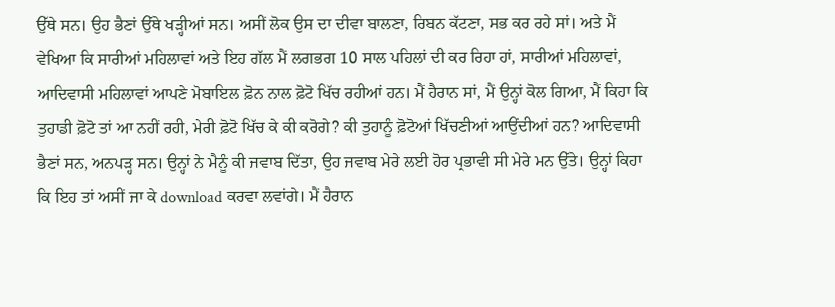ਉੱਥੇ ਸਨ। ਉਹ ਭੈਣਾਂ ਉੱਥੇ ਖੜ੍ਹੀਆਂ ਸਨ। ਅਸੀਂ ਲੋਕ ਉਸ ਦਾ ਦੀਵਾ ਬਾਲਣਾ, ਰਿਬਨ ਕੱਟਣਾ, ਸਭ ਕਰ ਰਹੇ ਸਾਂ। ਅਤੇ ਮੈਂ ਵੇਖਿਆ ਕਿ ਸਾਰੀਆਂ ਮਹਿਲਾਵਾਂ ਅਤੇ ਇਹ ਗੱਲ ਮੈਂ ਲਗਭਗ 10 ਸਾਲ ਪਹਿਲਾਂ ਦੀ ਕਰ ਰਿਹਾ ਹਾਂ, ਸਾਰੀਆਂ ਮਹਿਲਾਵਾਂ, ਆਦਿਵਾਸੀ ਮਹਿਲਾਵਾਂ ਆਪਣੇ ਮੋਬਾਇਲ ਫ਼ੋਨ ਨਾਲ ਫ਼ੋਟੋ ਖਿੱਚ ਰਹੀਆਂ ਹਨ। ਮੈਂ ਹੈਰਾਨ ਸਾਂ, ਮੈਂ ਉਨ੍ਹਾਂ ਕੋਲ ਗਿਆ, ਮੈਂ ਕਿਹਾ ਕਿ ਤੁਹਾਡੀ ਫ਼ੋਟੋ ਤਾਂ ਆ ਨਹੀਂ ਰਹੀ, ਮੇਰੀ ਫ਼ੋਟੋ ਖਿੱਚ ਕੇ ਕੀ ਕਰੋਗੇ? ਕੀ ਤੁਹਾਨੂੰ ਫ਼ੋਟੋਆਂ ਖਿੱਚਣੀਆਂ ਆਉਂਦੀਆਂ ਹਨ? ਆਦਿਵਾਸੀ ਭੈਣਾਂ ਸਨ, ਅਨਪੜ੍ਹ ਸਨ। ਉਨ੍ਹਾਂ ਨੇ ਮੈਨੂੰ ਕੀ ਜਵਾਬ ਦਿੱਤਾ, ਉਹ ਜਵਾਬ ਮੇਰੇ ਲਈ ਹੋਰ ਪ੍ਰਭਾਵੀ ਸੀ ਮੇਰੇ ਮਨ ਉੱਤੇ। ਉਨ੍ਹਾਂ ਕਿਹਾ ਕਿ ਇਹ ਤਾਂ ਅਸੀਂ ਜਾ ਕੇ download ਕਰਵਾ ਲਵਾਂਗੇ। ਮੈਂ ਹੈਰਾਨ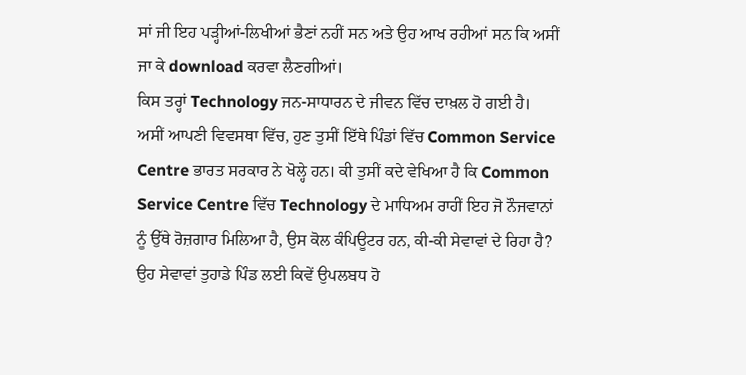ਸਾਂ ਜੀ ਇਹ ਪੜ੍ਹੀਆਂ-ਲਿਖੀਆਂ ਭੈਣਾਂ ਨਹੀਂ ਸਨ ਅਤੇ ਉਹ ਆਖ ਰਹੀਆਂ ਸਨ ਕਿ ਅਸੀਂ ਜਾ ਕੇ download ਕਰਵਾ ਲੈਣਗੀਆਂ।
ਕਿਸ ਤਰ੍ਹਾਂ Technology ਜਨ-ਸਾਧਾਰਨ ਦੇ ਜੀਵਨ ਵਿੱਚ ਦਾਖ਼ਲ ਹੋ ਗਈ ਹੈ। ਅਸੀਂ ਆਪਣੀ ਵਿਵਸਥਾ ਵਿੱਚ, ਹੁਣ ਤੁਸੀਂ ਇੱਥੇ ਪਿੰਡਾਂ ਵਿੱਚ Common Service Centre ਭਾਰਤ ਸਰਕਾਰ ਨੇ ਖੋਲ੍ਹੇ ਹਨ। ਕੀ ਤੁਸੀਂ ਕਦੇ ਵੇਖਿਆ ਹੈ ਕਿ Common Service Centre ਵਿੱਚ Technology ਦੇ ਮਾਧਿਅਮ ਰਾਹੀਂ ਇਹ ਜੋ ਨੌਜਵਾਨਾਂ ਨੂੰ ਉੱਥੇ ਰੋਜ਼ਗਾਰ ਮਿਲਿਆ ਹੈ, ਉਸ ਕੋਲ ਕੰਪਿਊਟਰ ਹਨ, ਕੀ-ਕੀ ਸੇਵਾਵਾਂ ਦੇ ਰਿਹਾ ਹੈ? ਉਹ ਸੇਵਾਵਾਂ ਤੁਹਾਡੇ ਪਿੰਡ ਲਈ ਕਿਵੇਂ ਉਪਲਬਧ ਹੋ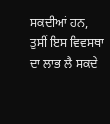ਸਕਦੀਆਂ ਹਨ, ਤੁਸੀਂ ਇਸ ਵਿਵਸਥਾ ਦਾ ਲਾਭ ਲੈ ਸਕਦੇ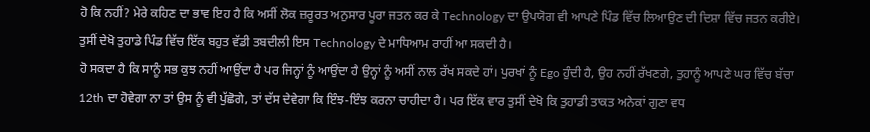ਹੋ ਕਿ ਨਹੀਂ? ਮੇਰੇ ਕਹਿਣ ਦਾ ਭਾਵ ਇਹ ਹੈ ਕਿ ਅਸੀਂ ਲੋਕ ਜ਼ਰੂਰਤ ਅਨੁਸਾਰ ਪੂਰਾ ਜਤਨ ਕਰ ਕੇ Technology ਦਾ ਉਪਯੋਗ ਵੀ ਆਪਣੇ ਪਿੰਡ ਵਿੱਚ ਲਿਆਉਣ ਦੀ ਦਿਸ਼ਾ ਵਿੱਚ ਜਤਨ ਕਰੀਏ। ਤੁਸੀਂ ਦੇਖੋ ਤੁਹਾਡੇ ਪਿੰਡ ਵਿੱਚ ਇੱਕ ਬਹੁਤ ਵੱਡੀ ਤਬਦੀਲੀ ਇਸ Technology ਦੇ ਮਾਧਿਆਮ ਰਾਹੀਂ ਆ ਸਕਦੀ ਹੈ।
ਹੋ ਸਕਦਾ ਹੈ ਕਿ ਸਾਨੂੰ ਸਭ ਕੁਝ ਨਹੀਂ ਆਉਂਦਾ ਹੈ ਪਰ ਜਿਨ੍ਹਾਂ ਨੂੰ ਆਉਂਦਾ ਹੈ ਉਨ੍ਹਾਂ ਨੂੰ ਅਸੀਂ ਨਾਲ ਰੱਖ ਸਕਦੇ ਹਾਂ। ਪੁਰਖਾਂ ਨੂੰ Ego ਹੁੰਦੀ ਹੈ, ਉਹ ਨਹੀਂ ਰੱਖਣਗੇ, ਤੁਹਾਨੂੰ ਆਪਣੇ ਘਰ ਵਿੱਚ ਬੱਚਾ 12th ਦਾ ਹੋਵੇਗਾ ਨਾ ਤਾਂ ਉਸ ਨੂੰ ਵੀ ਪੁੱਛੋਗੇ, ਤਾਂ ਦੱਸ ਦੇਵੇਗਾ ਕਿ ਇੰਝ-ਇੰਝ ਕਰਨਾ ਚਾਹੀਦਾ ਹੈ। ਪਰ ਇੱਕ ਵਾਰ ਤੁਸੀਂ ਦੇਖੋ ਕਿ ਤੁਹਾਡੀ ਤਾਕਤ ਅਨੇਕਾਂ ਗੁਣਾ ਵਧ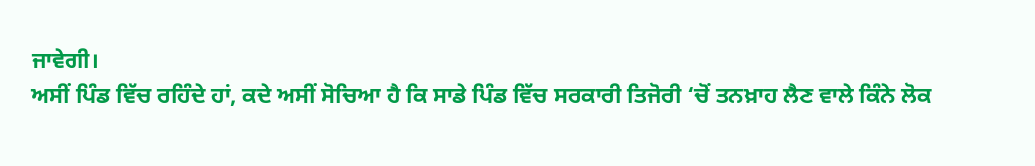ਜਾਵੇਗੀ।
ਅਸੀਂ ਪਿੰਡ ਵਿੱਚ ਰਹਿੰਦੇ ਹਾਂ, ਕਦੇ ਅਸੀਂ ਸੋਚਿਆ ਹੈ ਕਿ ਸਾਡੇ ਪਿੰਡ ਵਿੱਚ ਸਰਕਾਰੀ ਤਿਜੋਰੀ ‘ਚੋਂ ਤਨਖ਼ਾਹ ਲੈਣ ਵਾਲੇ ਕਿੰਨੇ ਲੋਕ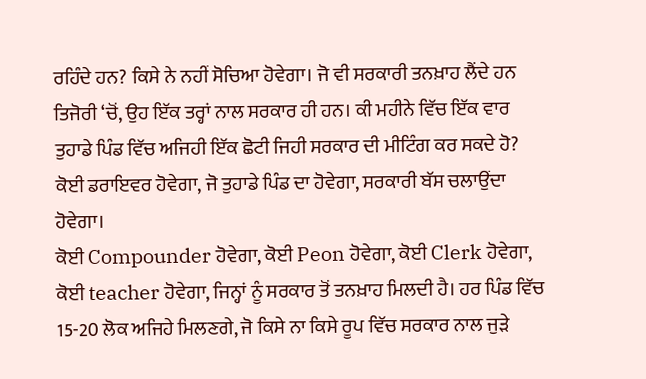ਰਹਿੰਦੇ ਹਨ? ਕਿਸੇ ਨੇ ਨਹੀਂ ਸੋਚਿਆ ਹੋਵੇਗਾ। ਜੋ ਵੀ ਸਰਕਾਰੀ ਤਨਖ਼ਾਹ ਲੈਂਦੇ ਹਨ ਤਿਜੋਰੀ ‘ਚੋਂ, ਉਹ ਇੱਕ ਤਰ੍ਹਾਂ ਨਾਲ ਸਰਕਾਰ ਹੀ ਹਨ। ਕੀ ਮਹੀਨੇ ਵਿੱਚ ਇੱਕ ਵਾਰ ਤੁਹਾਡੇ ਪਿੰਡ ਵਿੱਚ ਅਜਿਹੀ ਇੱਕ ਛੋਟੀ ਜਿਹੀ ਸਰਕਾਰ ਦੀ ਮੀਟਿੰਗ ਕਰ ਸਕਦੇ ਹੋ? ਕੋਈ ਡਰਾਇਵਰ ਹੋਵੇਗਾ, ਜੋ ਤੁਹਾਡੇ ਪਿੰਡ ਦਾ ਹੋਵੇਗਾ, ਸਰਕਾਰੀ ਬੱਸ ਚਲਾਉਂਦਾ ਹੋਵੇਗਾ।
ਕੋਈ Compounder ਹੋਵੇਗਾ, ਕੋਈ Peon ਹੋਵੇਗਾ, ਕੋਈ Clerk ਹੋਵੇਗਾ, ਕੋਈ teacher ਹੋਵੇਗਾ, ਜਿਨ੍ਹਾਂ ਨੂੰ ਸਰਕਾਰ ਤੋਂ ਤਨਖ਼ਾਹ ਮਿਲਦੀ ਹੈ। ਹਰ ਪਿੰਡ ਵਿੱਚ 15-20 ਲੋਕ ਅਜਿਹੇ ਮਿਲਣਗੇ, ਜੋ ਕਿਸੇ ਨਾ ਕਿਸੇ ਰੂਪ ਵਿੱਚ ਸਰਕਾਰ ਨਾਲ ਜੁੜੇ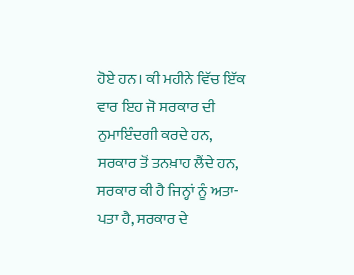ਹੋਏ ਹਨ। ਕੀ ਮਹੀਨੇ ਵਿੱਚ ਇੱਕ ਵਾਰ ਇਹ ਜੋ ਸਰਕਾਰ ਦੀ ਨੁਮਾਇੰਦਗੀ ਕਰਦੇ ਹਨ, ਸਰਕਾਰ ਤੋਂ ਤਨਖ਼ਾਹ ਲੈਂਦੇ ਹਨ, ਸਰਕਾਰ ਕੀ ਹੈ ਜਿਨ੍ਹਾਂ ਨੂੰ ਅਤਾ-ਪਤਾ ਹੈ, ਸਰਕਾਰ ਦੇ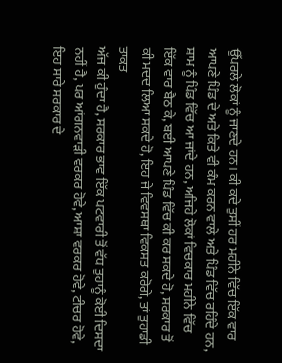ਉੱਪਰਲੇ ਲੋਕਾਂ ਨੂੰ ਜਾਣਦੇ ਹਨ। ਕੀ ਕਦੇ ਤੁਸੀਂ ਹਰ ਮਹੀਨੇ ਵਿੱਚ ਇੱਕ ਵਾਰ ਆਪਣੇ ਪਿੰਡ ਦੇ ਅਤੇ ਕਿਤੇ ਵੀ ਕੰਮ ਕਰਨ ਵਾਲੇ ਅਤੇ ਪਿੰਡ ਵਿੱਚ ਰਹਿੰਦੇ ਹਨ, ਸ਼ਾਮ ਨੂੰ ਪਿੰਡ ਵਿੱਚ ਆ ਜਾਂਦੇ ਹਨ, ਅਜਿਹੇ ਲੋਕਾਂ ਵਿਚਕਾਰ ਮਹੀਨੇ ਵਿੱਚ ਇੱਕ ਵਾਰ ਬੈਠ ਕੇ, ਬਈ ਆਪਣੇ ਪਿੰਡ ਵਿੱਚ ਕੀ ਕਰ ਸਕਦੇ ਹੋ, ਸਰਕਾਰ ਤੋਂ ਕੀ ਮਦਦ ਲਿਆ ਸਕਦੇ ਹੋ, ਇਹ ਜੇ ਵਿਵਸਥਾ ਵਿਕਸਤ ਕਰੋਗੇ, ਤਾਂ ਤੁਹਾਡੀ ਤਾਕਤ
ਅੱਜ ਕੀ ਹੁੰਦਾ ਹੈ, ਸਰਕਾਰ ਭਾਵ ਇੱਕ ਪਟਵਾਰੀ ਤੋਂ ਵੱਧ ਤੁਹਾਨੂੰ ਕੋਈ ਦਿਸਦਾ ਨਹੀਂ ਹੈ, ਪਰ ਆਂਗਨਵਾੜੀ ਵਰਕਰ ਹੋਵੇ, ਆਸ਼ਾ ਵਰਕਰ ਹੋਵੇ, ਟੀਚਰ ਹੋਵੇ, ਇਹ ਸਾਰੇ ਸਰਕਾਰ ਦੇ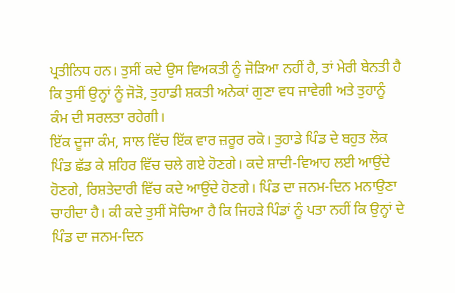ਪ੍ਰਤੀਨਿਧ ਹਨ। ਤੁਸੀਂ ਕਦੇ ਉਸ ਵਿਅਕਤੀ ਨੂੰ ਜੋੜਿਆ ਨਹੀਂ ਹੈ, ਤਾਂ ਮੇਰੀ ਬੇਨਤੀ ਹੈ ਕਿ ਤੁਸੀਂ ਉਨ੍ਹਾਂ ਨੂੰ ਜੋੜੋ, ਤੁਹਾਡੀ ਸ਼ਕਤੀ ਅਨੇਕਾਂ ਗੁਣਾ ਵਧ ਜਾਵੇਗੀ ਅਤੇ ਤੁਹਾਨੂੰ ਕੰਮ ਦੀ ਸਰਲਤਾ ਰਹੇਗੀ।
ਇੱਕ ਦੂਜਾ ਕੰਮ, ਸਾਲ ਵਿੱਚ ਇੱਕ ਵਾਰ ਜ਼ਰੂਰ ਰਕੋ। ਤੁਹਾਡੇ ਪਿੰਡ ਦੇ ਬਹੁਤ ਲੋਕ ਪਿੰਡ ਛੱਡ ਕੇ ਸ਼ਹਿਰ ਵਿੱਚ ਚਲੇ ਗਏ ਹੋਣਗੇ। ਕਦੇ ਸ਼ਾਦੀ-ਵਿਆਹ ਲਈ ਆਉਂਦੇ ਹੋਣਗੇ, ਰਿਸ਼ਤੇਦਾਰੀ ਵਿੱਚ ਕਦੇ ਆਉਂਦੇ ਹੋਣਗੇ। ਪਿੰਡ ਦਾ ਜਨਮ-ਦਿਨ ਮਨਾਉਣਾ ਚਾਹੀਦਾ ਹੈ। ਕੀ ਕਦੇ ਤੁਸੀਂ ਸੋਚਿਆ ਹੈ ਕਿ ਜਿਹੜੇ ਪਿੰਡਾਂ ਨੂੰ ਪਤਾ ਨਹੀਂ ਕਿ ਉਨ੍ਹਾਂ ਦੇ ਪਿੰਡ ਦਾ ਜਨਮ-ਦਿਨ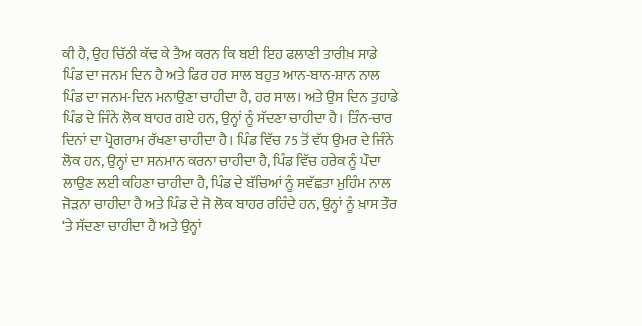ਕੀ ਹੈ, ਉਹ ਚਿੱਠੀ ਕੱਢ ਕੇ ਤੈਅ ਕਰਨ ਕਿ ਬਈ ਇਹ ਫਲਾਣੀ ਤਾਰੀਖ਼ ਸਾਡੇ ਪਿੰਡ ਦਾ ਜਨਮ ਦਿਨ ਹੈ ਅਤੇ ਫਿਰ ਹਰ ਸਾਲ ਬਹੁਤ ਆਨ-ਬਾਨ-ਸ਼ਾਨ ਨਾਲ ਪਿੰਡ ਦਾ ਜਨਮ-ਦਿਨ ਮਨਾਉਣਾ ਚਾਹੀਦਾ ਹੈ, ਹਰ ਸਾਲ। ਅਤੇ ਉਸ ਦਿਨ ਤੁਹਾਡੇ ਪਿੰਡ ਦੇ ਜਿੰਨੇ ਲੋਕ ਬਾਹਰ ਗਏ ਹਨ, ਉਨ੍ਹਾਂ ਨੂੰ ਸੱਦਣਾ ਚਾਹੀਦਾ ਹੈ। ਤਿੰਨ-ਚਾਰ ਦਿਨਾਂ ਦਾ ਪ੍ਰੋਗਰਾਮ ਰੱਖਣਾ ਚਾਹੀਦਾ ਹੈ। ਪਿੰਡ ਵਿੱਚ 75 ਤੋਂ ਵੱਧ ਉਮਰ ਦੇ ਜਿੰਨੇ ਲੋਕ ਹਨ, ਉਨ੍ਹਾਂ ਦਾ ਸਨਮਾਨ ਕਰਨਾ ਚਾਹੀਦਾ ਹੈ, ਪਿੰਡ ਵਿੱਚ ਹਰੇਕ ਨੂੰ ਪੌਦਾ ਲਾਉਣ ਲਈ ਕਹਿਣਾ ਚਾਹੀਦਾ ਹੈ, ਪਿੰਡ ਦੇ ਬੱਚਿਆਂ ਨੂੰ ਸਵੱਛਤਾ ਮੁਹਿੰਮ ਨਾਲ ਜੋੜਨਾ ਚਾਹੀਦਾ ਹੈ ਅਤੇ ਪਿੰਡ ਦੇ ਜੋ ਲੋਕ ਬਾਹਰ ਰਹਿੰਦੇ ਹਨ, ਉਨ੍ਹਾਂ ਨੂੰ ਖ਼ਾਸ ਤੌਰ ‘ਤੇ ਸੱਦਣਾ ਚਾਹੀਦਾ ਹੈ ਅਤੇ ਉਨ੍ਹਾਂ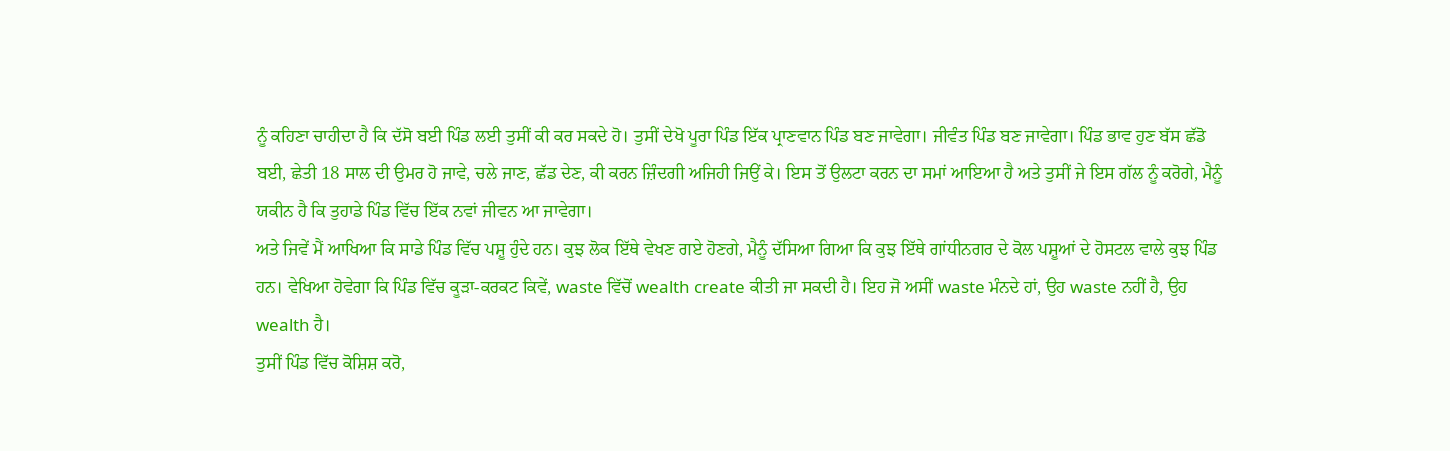ਨੂੰ ਕਹਿਣਾ ਚਾਹੀਦਾ ਹੈ ਕਿ ਦੱਸੋ ਬਈ ਪਿੰਡ ਲਈ ਤੁਸੀਂ ਕੀ ਕਰ ਸਕਦੇ ਹੋ। ਤੁਸੀਂ ਦੇਖੋ ਪੂਰਾ ਪਿੰਡ ਇੱਕ ਪ੍ਰਾਣਵਾਨ ਪਿੰਡ ਬਣ ਜਾਵੇਗਾ। ਜੀਵੰਤ ਪਿੰਡ ਬਣ ਜਾਵੇਗਾ। ਪਿੰਡ ਭਾਵ ਹੁਣ ਬੱਸ ਛੱਡੋ ਬਈ, ਛੇਤੀ 18 ਸਾਲ ਦੀ ਉਮਰ ਹੋ ਜਾਵੇ, ਚਲੇ ਜਾਣ, ਛੱਡ ਦੇਣ, ਕੀ ਕਰਨ ਜ਼ਿੰਦਗੀ ਅਜਿਹੀ ਜਿਉਂ ਕੇ। ਇਸ ਤੋਂ ਉਲਟਾ ਕਰਨ ਦਾ ਸਮਾਂ ਆਇਆ ਹੈ ਅਤੇ ਤੁਸੀਂ ਜੇ ਇਸ ਗੱਲ ਨੂੰ ਕਰੋਗੇ, ਮੈਨੂੰ ਯਕੀਨ ਹੈ ਕਿ ਤੁਹਾਡੇ ਪਿੰਡ ਵਿੱਚ ਇੱਕ ਨਵਾਂ ਜੀਵਨ ਆ ਜਾਵੇਗਾ।
ਅਤੇ ਜਿਵੇਂ ਮੈਂ ਆਖਿਆ ਕਿ ਸਾਡੇ ਪਿੰਡ ਵਿੱਚ ਪਸ਼ੂ ਹੁੰਦੇ ਹਨ। ਕੁਝ ਲੋਕ ਇੱਥੇ ਵੇਖਣ ਗਏ ਹੋਣਗੇ, ਮੈਨੂੰ ਦੱਸਿਆ ਗਿਆ ਕਿ ਕੁਝ ਇੱਥੇ ਗਾਂਧੀਨਗਰ ਦੇ ਕੋਲ ਪਸ਼ੂਆਂ ਦੇ ਹੋਸਟਲ ਵਾਲੇ ਕੁਝ ਪਿੰਡ ਹਨ। ਵੇਖਿਆ ਹੋਵੇਗਾ ਕਿ ਪਿੰਡ ਵਿੱਚ ਕੂੜਾ-ਕਰਕਟ ਕਿਵੇਂ, waste ਵਿੱਚੋਂ wealth create ਕੀਤੀ ਜਾ ਸਕਦੀ ਹੈ। ਇਹ ਜੋ ਅਸੀਂ waste ਮੰਨਦੇ ਹਾਂ, ਉਹ waste ਨਹੀਂ ਹੈ, ਉਹ wealth ਹੈ।
ਤੁਸੀਂ ਪਿੰਡ ਵਿੱਚ ਕੋਸ਼ਿਸ਼ ਕਰੋ,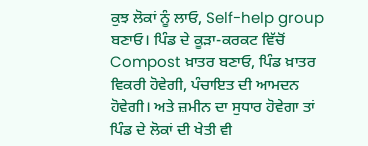ਕੁਝ ਲੋਕਾਂ ਨੂੰ ਲਾਓ, Self-help group ਬਣਾਓ। ਪਿੰਡ ਦੇ ਕੂੜਾ-ਕਰਕਟ ਵਿੱਚੋਂ Compost ਖ਼ਾਤਰ ਬਣਾਓ, ਪਿੰਡ ਖ਼ਾਤਰ ਵਿਕਰੀ ਹੋਵੇਗੀ, ਪੰਚਾਇਤ ਦੀ ਆਮਦਨ ਹੋਵੇਗੀ। ਅਤੇ ਜ਼ਮੀਨ ਦਾ ਸੁਧਾਰ ਹੋਵੇਗਾ ਤਾਂ ਪਿੰਡ ਦੇ ਲੋਕਾਂ ਦੀ ਖੇਤੀ ਵੀ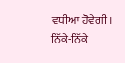ਵਧੀਆ ਹੋਵੇਗੀ। ਨਿੱਕੇ-ਨਿੱਕੇ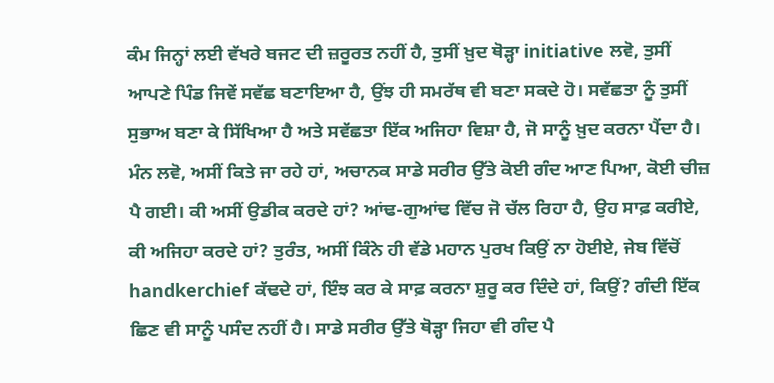ਕੰਮ ਜਿਨ੍ਹਾਂ ਲਈ ਵੱਖਰੇ ਬਜਟ ਦੀ ਜ਼ਰੂਰਤ ਨਹੀਂ ਹੈ, ਤੁਸੀਂ ਖ਼ੁਦ ਥੋੜ੍ਹਾ initiative ਲਵੋ, ਤੁਸੀਂ ਆਪਣੇ ਪਿੰਡ ਜਿਵੇਂ ਸਵੱਛ ਬਣਾਇਆ ਹੈ, ਉਂਝ ਹੀ ਸਮਰੱਥ ਵੀ ਬਣਾ ਸਕਦੇ ਹੋ। ਸਵੱਛਤਾ ਨੂੰ ਤੁਸੀਂ ਸੁਭਾਅ ਬਣਾ ਕੇ ਸਿੱਖਿਆ ਹੈ ਅਤੇ ਸਵੱਛਤਾ ਇੱਕ ਅਜਿਹਾ ਵਿਸ਼ਾ ਹੈ, ਜੋ ਸਾਨੂੰ ਖ਼ੁਦ ਕਰਨਾ ਪੈਂਦਾ ਹੈ। ਮੰਨ ਲਵੋ, ਅਸੀਂ ਕਿਤੇ ਜਾ ਰਹੇ ਹਾਂ, ਅਚਾਨਕ ਸਾਡੇ ਸਰੀਰ ਉੱਤੇ ਕੋਈ ਗੰਦ ਆਣ ਪਿਆ, ਕੋਈ ਚੀਜ਼ ਪੈ ਗਈ। ਕੀ ਅਸੀਂ ਉਡੀਕ ਕਰਦੇ ਹਾਂ? ਆਂਢ-ਗੁਆਂਢ ਵਿੱਚ ਜੋ ਚੱਲ ਰਿਹਾ ਹੈ, ਉਹ ਸਾਫ਼ ਕਰੀਏ, ਕੀ ਅਜਿਹਾ ਕਰਦੇ ਹਾਂ? ਤੁਰੰਤ, ਅਸੀਂ ਕਿੰਨੇ ਹੀ ਵੱਡੇ ਮਹਾਨ ਪੁਰਖ ਕਿਉਂ ਨਾ ਹੋਈਏ, ਜੇਬ ਵਿੱਚੋਂ handkerchief ਕੱਢਦੇ ਹਾਂ, ਇੰਝ ਕਰ ਕੇ ਸਾਫ਼ ਕਰਨਾ ਸ਼ੁਰੂ ਕਰ ਦਿੰਦੇ ਹਾਂ, ਕਿਉਂ? ਗੰਦੀ ਇੱਕ ਛਿਣ ਵੀ ਸਾਨੂੰ ਪਸੰਦ ਨਹੀਂ ਹੈ। ਸਾਡੇ ਸਰੀਰ ਉੱਤੇ ਥੋੜ੍ਹਾ ਜਿਹਾ ਵੀ ਗੰਦ ਪੈ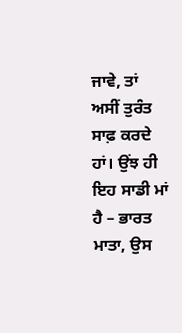ਜਾਵੇ, ਤਾਂ ਅਸੀਂ ਤੁਰੰਤ ਸਾਫ਼ ਕਰਦੇ ਹਾਂ। ਉਂਝ ਹੀ ਇਹ ਸਾਡੀ ਮਾਂ ਹੈ – ਭਾਰਤ ਮਾਤਾ, ਉਸ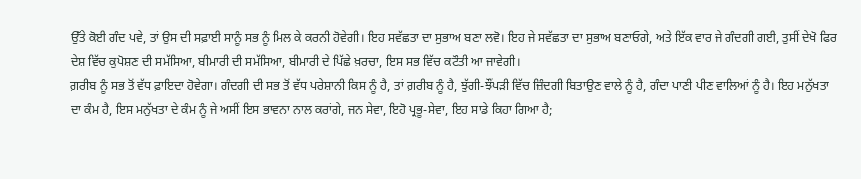ਉੱਤੇ ਕੋਈ ਗੰਦ ਪਵੇ, ਤਾਂ ਉਸ ਦੀ ਸਫ਼ਾਈ ਸਾਨੂੰ ਸਭ ਨੂੰ ਮਿਲ ਕੇ ਕਰਨੀ ਹੋਵੇਗੀ। ਇਹ ਸਵੱਛਤਾ ਦਾ ਸੁਭਾਅ ਬਣਾ ਲਵੋ। ਇਹ ਜੇ ਸਵੱਛਤਾ ਦਾ ਸੁਭਾਅ ਬਣਾਓਗੇ, ਅਤੇ ਇੱਕ ਵਾਰ ਜੇ ਗੰਦਗੀ ਗਈ, ਤੁਸੀਂ ਦੇਖੋ ਫਿਰ ਦੇਸ਼ ਵਿੱਚ ਕੁਪੋਸ਼ਣ ਦੀ ਸਮੱਸਿਆ, ਬੀਮਾਰੀ ਦੀ ਸਮੱਸਿਆ, ਬੀਮਾਰੀ ਦੇ ਪਿੱਛੇ ਖ਼ਰਚਾ, ਇਸ ਸਭ ਵਿੱਚ ਕਟੌਤੀ ਆ ਜਾਵੇਗੀ।
ਗ਼ਰੀਬ ਨੂੰ ਸਭ ਤੋਂ ਵੱਧ ਫ਼ਾਇਦਾ ਹੋਵੇਗਾ। ਗੰਦਗੀ ਦੀ ਸਭ ਤੋਂ ਵੱਧ ਪਰੇਸ਼ਾਨੀ ਕਿਸ ਨੂੰ ਹੈ, ਤਾਂ ਗ਼ਰੀਬ ਨੂੰ ਹੈ, ਝੁੱਗੀ-ਝੌਂਪੜੀ ਵਿੱਚ ਜ਼ਿੰਦਗੀ ਬਿਤਾਉਣ ਵਾਲੇ ਨੂੰ ਹੈ, ਗੰਦਾ ਪਾਣੀ ਪੀਣ ਵਾਲਿਆਂ ਨੂੰ ਹੈ। ਇਹ ਮਨੁੱਖਤਾ ਦਾ ਕੰਮ ਹੈ, ਇਸ ਮਨੁੱਖਤਾ ਦੇ ਕੰਮ ਨੂੰ ਜੇ ਅਸੀਂ ਇਸ ਭਾਵਨਾ ਨਾਲ ਕਰਾਂਗੇ, ਜਨ ਸੇਵਾ, ਇਹੋ ਪ੍ਰਭੂ-ਸੇਵਾ, ਇਹ ਸਾਡੇ ਕਿਹਾ ਗਿਆ ਹੈ;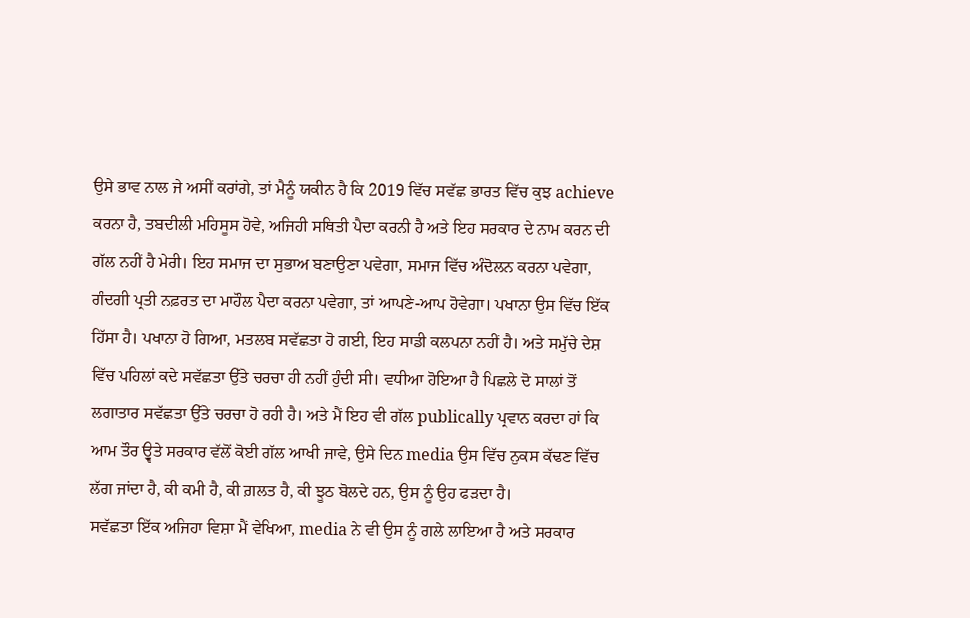ਉਸੇ ਭਾਵ ਨਾਲ ਜੇ ਅਸੀਂ ਕਰਾਂਗੇ, ਤਾਂ ਮੈਨੂੰ ਯਕੀਨ ਹੈ ਕਿ 2019 ਵਿੱਚ ਸਵੱਛ ਭਾਰਤ ਵਿੱਚ ਕੁਝ achieve ਕਰਨਾ ਹੈ, ਤਬਦੀਲੀ ਮਹਿਸੂਸ ਹੋਵੇ, ਅਜਿਹੀ ਸਥਿਤੀ ਪੈਦਾ ਕਰਨੀ ਹੈ ਅਤੇ ਇਹ ਸਰਕਾਰ ਦੇ ਨਾਮ ਕਰਨ ਦੀ ਗੱਲ ਨਹੀਂ ਹੈ ਮੇਰੀ। ਇਹ ਸਮਾਜ ਦਾ ਸੁਭਾਅ ਬਣਾਉਣਾ ਪਵੇਗਾ, ਸਮਾਜ ਵਿੱਚ ਅੰਦੋਲਨ ਕਰਨਾ ਪਵੇਗਾ, ਗੰਦਗੀ ਪ੍ਰਤੀ ਨਫ਼ਰਤ ਦਾ ਮਾਹੌਲ ਪੈਦਾ ਕਰਨਾ ਪਵੇਗਾ, ਤਾਂ ਆਪਣੇ-ਆਪ ਹੋਵੇਗਾ। ਪਖਾਨਾ ਉਸ ਵਿੱਚ ਇੱਕ ਹਿੱਸਾ ਹੈ। ਪਖਾਨਾ ਹੋ ਗਿਆ, ਮਤਲਬ ਸਵੱਛਤਾ ਹੋ ਗਈ, ਇਹ ਸਾਡੀ ਕਲਪਨਾ ਨਹੀਂ ਹੈ। ਅਤੇ ਸਮੁੱਚੇ ਦੇਸ਼ ਵਿੱਚ ਪਹਿਲਾਂ ਕਦੇ ਸਵੱਛਤਾ ਉੱਤੇ ਚਰਚਾ ਹੀ ਨਹੀਂ ਹੁੰਦੀ ਸੀ। ਵਧੀਆ ਹੋਇਆ ਹੈ ਪਿਛਲੇ ਦੋ ਸਾਲਾਂ ਤੋਂ ਲਗਾਤਾਰ ਸਵੱਛਤਾ ਉੱਤੇ ਚਰਚਾ ਹੋ ਰਹੀ ਹੈ। ਅਤੇ ਮੈਂ ਇਹ ਵੀ ਗੱਲ publically ਪ੍ਰਵਾਨ ਕਰਦਾ ਹਾਂ ਕਿ ਆਮ ਤੌਰ ਉ੍ਵਤੇ ਸਰਕਾਰ ਵੱਲੋਂ ਕੋਈ ਗੱਲ ਆਖੀ ਜਾਵੇ, ਉਸੇ ਦਿਨ media ਉਸ ਵਿੱਚ ਨੁਕਸ ਕੱਢਣ ਵਿੱਚ ਲੱਗ ਜਾਂਦਾ ਹੈ, ਕੀ ਕਮੀ ਹੈ, ਕੀ ਗ਼ਲਤ ਹੈ, ਕੀ ਝੂਠ ਬੋਲਦੇ ਹਨ, ਉਸ ਨੂੰ ਉਹ ਫੜਦਾ ਹੈ।
ਸਵੱਛਤਾ ਇੱਕ ਅਜਿਹਾ ਵਿਸ਼ਾ ਮੈਂ ਵੇਖਿਆ, media ਨੇ ਵੀ ਉਸ ਨੂੰ ਗਲੇ ਲਾਇਆ ਹੈ ਅਤੇ ਸਰਕਾਰ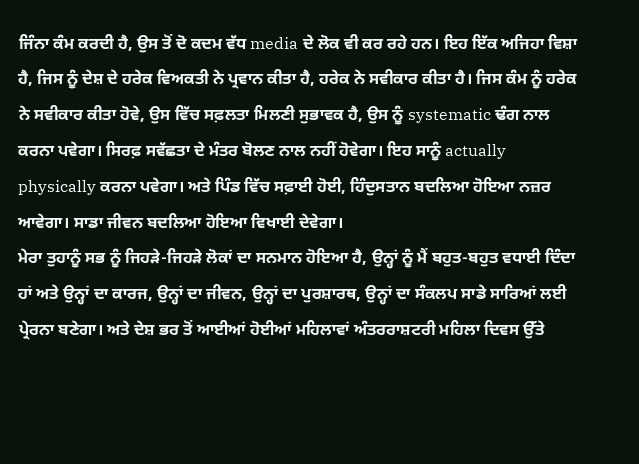ਜਿੰਨਾ ਕੰਮ ਕਰਦੀ ਹੈ, ਉਸ ਤੋਂ ਦੋ ਕਦਮ ਵੱਧ media ਦੇ ਲੋਕ ਵੀ ਕਰ ਰਹੇ ਹਨ। ਇਹ ਇੱਕ ਅਜਿਹਾ ਵਿਸ਼ਾ ਹੈ, ਜਿਸ ਨੂੰ ਦੇਸ਼ ਦੇ ਹਰੇਕ ਵਿਅਕਤੀ ਨੇ ਪ੍ਰਵਾਨ ਕੀਤਾ ਹੈ, ਹਰੇਕ ਨੇ ਸਵੀਕਾਰ ਕੀਤਾ ਹੈ। ਜਿਸ ਕੰਮ ਨੂੰ ਹਰੇਕ ਨੇ ਸਵੀਕਾਰ ਕੀਤਾ ਹੋਵੇ, ਉਸ ਵਿੱਚ ਸਫ਼ਲਤਾ ਮਿਲਣੀ ਸੁਭਾਵਕ ਹੈ, ਉਸ ਨੂੰ systematic ਢੰਗ ਨਾਲ ਕਰਨਾ ਪਵੇਗਾ। ਸਿਰਫ਼ ਸਵੱਛਤਾ ਦੇ ਮੰਤਰ ਬੋਲਣ ਨਾਲ ਨਹੀਂ ਹੋਵੇਗਾ। ਇਹ ਸਾਨੂੰ actually physically ਕਰਨਾ ਪਵੇਗਾ। ਅਤੇ ਪਿੰਡ ਵਿੱਚ ਸਫ਼ਾਈ ਹੋਈ, ਹਿੰਦੁਸਤਾਨ ਬਦਲਿਆ ਹੋਇਆ ਨਜ਼ਰ ਆਵੇਗਾ। ਸਾਡਾ ਜੀਵਨ ਬਦਲਿਆ ਹੋਇਆ ਵਿਖਾਈ ਦੇਵੇਗਾ।
ਮੇਰਾ ਤੁਹਾਨੂੰ ਸਭ ਨੂੰ ਜਿਹੜੇ-ਜਿਹੜੇ ਲੋਕਾਂ ਦਾ ਸਨਮਾਨ ਹੋਇਆ ਹੈ, ਉਨ੍ਹਾਂ ਨੂੰ ਮੈਂ ਬਹੁਤ-ਬਹੁਤ ਵਧਾਈ ਦਿੰਦਾ ਹਾਂ ਅਤੇ ਉਨ੍ਹਾਂ ਦਾ ਕਾਰਜ, ਉਨ੍ਹਾਂ ਦਾ ਜੀਵਨ, ਉਨ੍ਹਾਂ ਦਾ ਪੁਰਸ਼ਾਰਥ, ਉਨ੍ਹਾਂ ਦਾ ਸੰਕਲਪ ਸਾਡੇ ਸਾਰਿਆਂ ਲਈ ਪ੍ਰੇਰਨਾ ਬਣੇਗਾ। ਅਤੇ ਦੇਸ਼ ਭਰ ਤੋਂ ਆਈਆਂ ਹੋਈਆਂ ਮਹਿਲਾਵਾਂ ਅੰਤਰਰਾਸ਼ਟਰੀ ਮਹਿਲਾ ਦਿਵਸ ਉੱਤੇ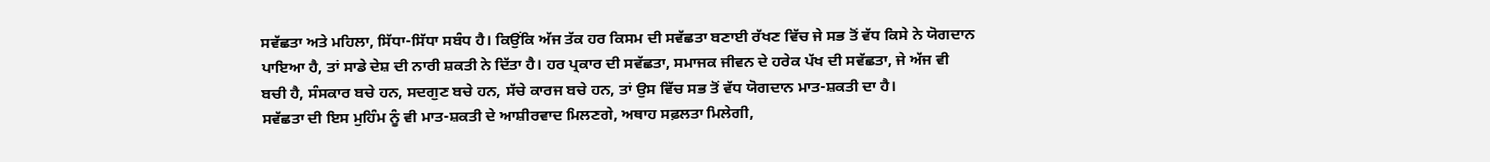ਸਵੱਛਤਾ ਅਤੇ ਮਹਿਲਾ, ਸਿੱਧਾ-ਸਿੱਧਾ ਸਬੰਧ ਹੈ। ਕਿਉਂਕਿ ਅੱਜ ਤੱਕ ਹਰ ਕਿਸਮ ਦੀ ਸਵੱਛਤਾ ਬਣਾਈ ਰੱਖਣ ਵਿੱਚ ਜੇ ਸਭ ਤੋਂ ਵੱਧ ਕਿਸੇ ਨੇ ਯੋਗਦਾਨ ਪਾਇਆ ਹੈ, ਤਾਂ ਸਾਡੇ ਦੇਸ਼ ਦੀ ਨਾਰੀ ਸ਼ਕਤੀ ਨੇ ਦਿੱਤਾ ਹੈ। ਹਰ ਪ੍ਰਕਾਰ ਦੀ ਸਵੱਛਤਾ, ਸਮਾਜਕ ਜੀਵਨ ਦੇ ਹਰੇਕ ਪੱਖ ਦੀ ਸਵੱਛਤਾ, ਜੇ ਅੱਜ ਵੀ ਬਚੀ ਹੈ, ਸੰਸਕਾਰ ਬਚੇ ਹਨ, ਸਦਗੁਣ ਬਚੇ ਹਨ, ਸੱਚੇ ਕਾਰਜ ਬਚੇ ਹਨ, ਤਾਂ ਉਸ ਵਿੱਚ ਸਭ ਤੋਂ ਵੱਧ ਯੋਗਦਾਨ ਮਾਤ-ਸ਼ਕਤੀ ਦਾ ਹੈ।
ਸਵੱਛਤਾ ਦੀ ਇਸ ਮੁਹਿੰਮ ਨੂੰ ਵੀ ਮਾਤ-ਸ਼ਕਤੀ ਦੇ ਆਸ਼ੀਰਵਾਦ ਮਿਲਣਗੇ, ਅਥਾਹ ਸਫ਼ਲਤਾ ਮਿਲੇਗੀ,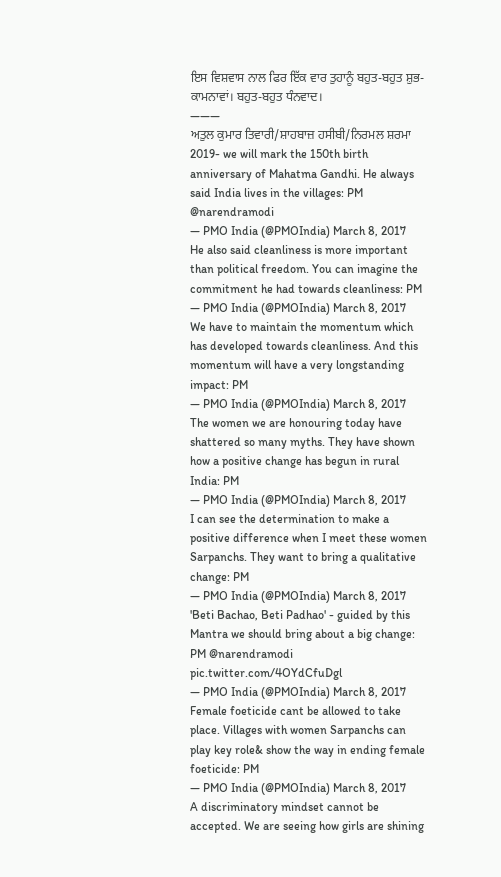ਇਸ ਵਿਸ਼ਵਾਸ ਨਾਲ ਫਿਰ ਇੱਕ ਵਾਰ ਤੁਹਾਨੂੰ ਬਹੁਤ-ਬਹੁਤ ਸ਼ੁਭ-ਕਾਮਨਾਵਾਂ। ਬਹੁਤ-ਬਹੁਤ ਧੰਨਵਾਦ।
———
ਅਤੁਲ ਕੁਮਾਰ ਤਿਵਾਰੀ/ਸ਼ਾਹਬਾਜ਼ ਹਸੀਬੀ/ਨਿਰਮਲ ਸ਼ਰਮਾ
2019- we will mark the 150th birth anniversary of Mahatma Gandhi. He always said India lives in the villages: PM @narendramodi
— PMO India (@PMOIndia) March 8, 2017
He also said cleanliness is more important than political freedom. You can imagine the commitment he had towards cleanliness: PM
— PMO India (@PMOIndia) March 8, 2017
We have to maintain the momentum which has developed towards cleanliness. And this momentum will have a very longstanding impact: PM
— PMO India (@PMOIndia) March 8, 2017
The women we are honouring today have shattered so many myths. They have shown how a positive change has begun in rural India: PM
— PMO India (@PMOIndia) March 8, 2017
I can see the determination to make a positive difference when I meet these women Sarpanchs. They want to bring a qualitative change: PM
— PMO India (@PMOIndia) March 8, 2017
'Beti Bachao, Beti Padhao' - guided by this Mantra we should bring about a big change: PM @narendramodi pic.twitter.com/4OYdCfuDgl
— PMO India (@PMOIndia) March 8, 2017
Female foeticide cant be allowed to take place. Villages with women Sarpanchs can play key role& show the way in ending female foeticide: PM
— PMO India (@PMOIndia) March 8, 2017
A discriminatory mindset cannot be accepted. We are seeing how girls are shining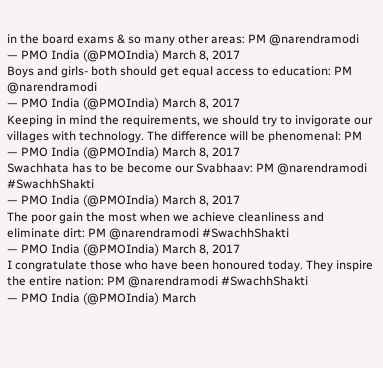in the board exams & so many other areas: PM @narendramodi
— PMO India (@PMOIndia) March 8, 2017
Boys and girls- both should get equal access to education: PM @narendramodi
— PMO India (@PMOIndia) March 8, 2017
Keeping in mind the requirements, we should try to invigorate our villages with technology. The difference will be phenomenal: PM
— PMO India (@PMOIndia) March 8, 2017
Swachhata has to be become our Svabhaav: PM @narendramodi #SwachhShakti
— PMO India (@PMOIndia) March 8, 2017
The poor gain the most when we achieve cleanliness and eliminate dirt: PM @narendramodi #SwachhShakti
— PMO India (@PMOIndia) March 8, 2017
I congratulate those who have been honoured today. They inspire the entire nation: PM @narendramodi #SwachhShakti
— PMO India (@PMOIndia) March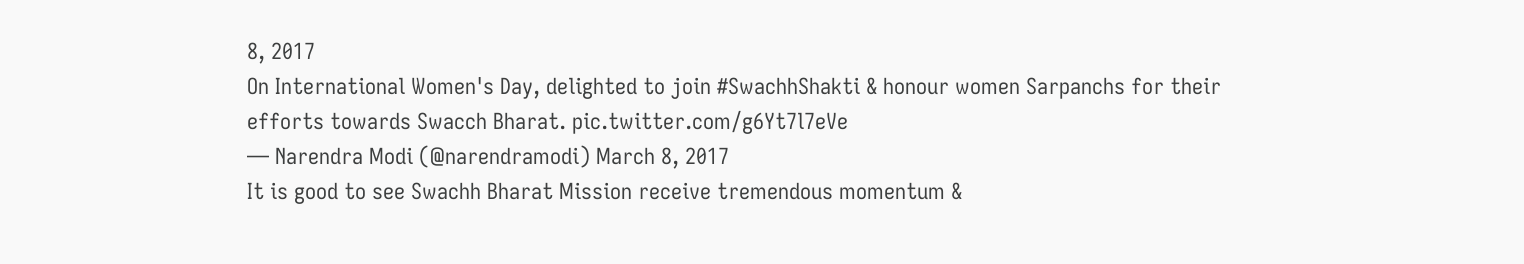8, 2017
On International Women's Day, delighted to join #SwachhShakti & honour women Sarpanchs for their efforts towards Swacch Bharat. pic.twitter.com/g6Yt7l7eVe
— Narendra Modi (@narendramodi) March 8, 2017
It is good to see Swachh Bharat Mission receive tremendous momentum &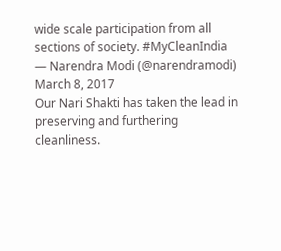wide scale participation from all sections of society. #MyCleanIndia
— Narendra Modi (@narendramodi) March 8, 2017
Our Nari Shakti has taken the lead in preserving and furthering cleanliness.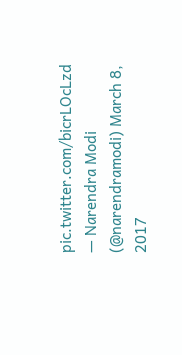pic.twitter.com/bicrLOcLzd
— Narendra Modi (@narendramodi) March 8, 2017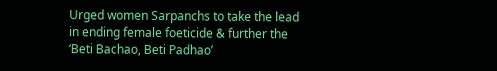Urged women Sarpanchs to take the lead in ending female foeticide & further the ‘Beti Bachao, Beti Padhao’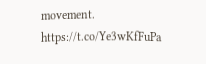movement. https://t.co/Ye3wKfFuPa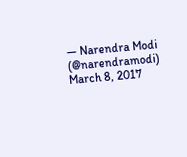— Narendra Modi (@narendramodi) March 8, 2017